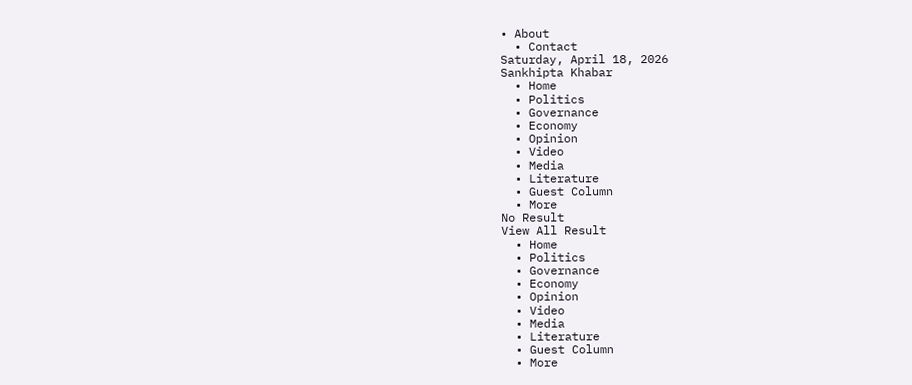• About
  • Contact
Saturday, April 18, 2026
Sankhipta Khabar
  • Home
  • Politics
  • Governance
  • Economy
  • Opinion
  • Video
  • Media
  • Literature
  • Guest Column
  • More
No Result
View All Result
  • Home
  • Politics
  • Governance
  • Economy
  • Opinion
  • Video
  • Media
  • Literature
  • Guest Column
  • More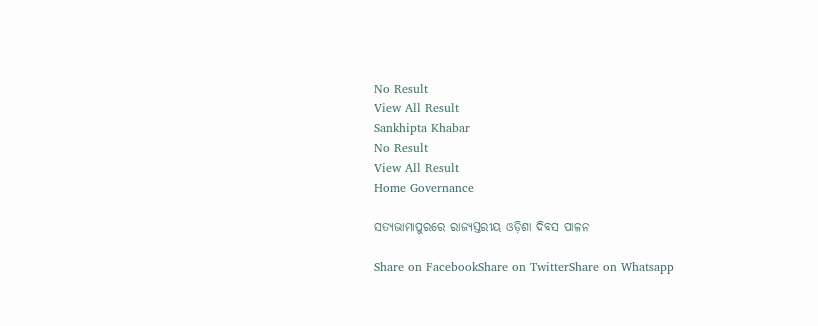No Result
View All Result
Sankhipta Khabar
No Result
View All Result
Home Governance

ସତ୍ୟଭାମାପୁରରେ ରାଜ୍ୟସ୍ତରୀୟ ଓଡ଼ିଶା ଦିବସ ପାଳନ

Share on FacebookShare on TwitterShare on Whatsapp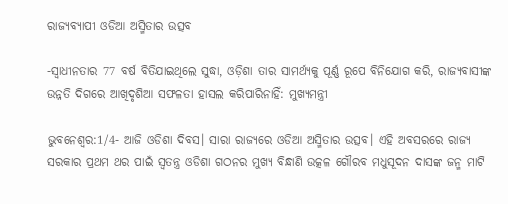ରାଜ୍ୟବ୍ୟାପୀ ଓଡିଆ ଅସ୍ମିତାର ଉତ୍ସବ

-ସ୍ଵାଧୀନତାର 77 ବର୍ଷ ବିତିଯାଇଥିଲେ ସୁଦ୍ଧା, ଓଡ଼ିଶା ତାର ସାମର୍ଥ୍ୟକୁ ପୂର୍ଣ୍ଣ ରୂପେ ବିନିଯୋଗ କରି, ରାଜ୍ୟବାସୀଙ୍କ ଉନ୍ନତି ଦିଗରେ ଆଖିଦୃଶିଆ ସଫଳତା ହାସଲ କରିପାରିନାହିଁ: ମୁଖ୍ୟମନ୍ତ୍ରୀ

ଭୁବନେଶ୍ୱର:1/4- ଆଜି ଓଡିଶା ଦିବସ। ସାରା ରାଜ୍ୟରେ ଓଡିଆ ଅସ୍ମିତାର ଉତ୍ସବ। ଏହି ଅବସରରେ ରାଜ୍ୟ ସରକାର ପ୍ରଥମ ଥର ପାଇଁ ସ୍ୱତନ୍ତ୍ର ଓଡିଶା ଗଠନର ମୁଖ୍ୟ ବିନ୍ଧାଣି ଉତ୍କଳ ଗୌରବ ମଧୁସୂଦନ ଦାସଙ୍କ ଜନ୍ମ ମାଟି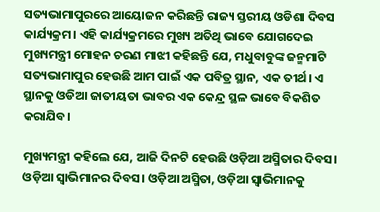ସତ୍ୟଭାମାପୁରରେ ଆୟୋଜନ କରିଛନ୍ତି ରାଜ୍ୟ ସ୍ତରୀୟ ଓଡିଶା ଦିବସ କାର୍ଯ୍ୟକ୍ରମ। ଏହି କାର୍ଯ୍ୟକ୍ରମରେ ମୁଖ୍ୟ ଅତିଥି ଭାବେ ଯୋଗଦେଇ ମୁଖ୍ୟମନ୍ତ୍ରୀ ମୋହନ ଚରଣ ମାଝୀ କହିଛନ୍ତି ଯେ, ମଧୁବାବୁଙ୍କ ଜନ୍ମମାଟି ସତ୍ୟଭାମାପୁର ହେଉଛି ଆମ ପାଇଁ ଏକ ପବିତ୍ର ସ୍ଥାନ, ଏକ ତୀର୍ଥ। ଏ ସ୍ଥାନକୁ ଓଡିଆ ଜାତୀୟତା ଭାବର ଏକ କେନ୍ଦ୍ର ସ୍ଥଳ ଭାବେ ବିକଶିତ କରାଯିବ।

ମୁଖ୍ୟମନ୍ତ୍ରୀ କହିଲେ ଯେ, ଆଜି ଦିନଟି ହେଉଛି ଓଡ଼ିଆ ଅସ୍ମିତାର ଦିବସ। ଓଡ଼ିଆ ସ୍ୱାଭିମାନର ଦିବସ। ଓଡ଼ିଆ ଅସ୍ମିତା, ଓଡ଼ିଆ ସ୍ୱାଭିମାନକୁ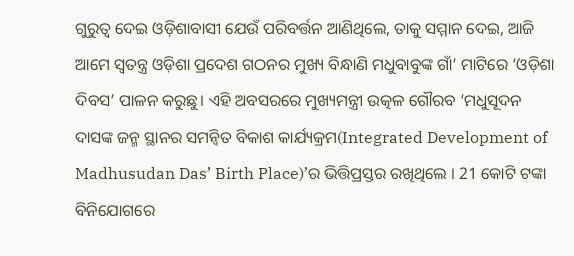ଗୁରୁତ୍ୱ ଦେଇ ଓଡ଼ିଶାବାସୀ ଯେଉଁ ପରିବର୍ତ୍ତନ ଆଣିଥିଲେ, ତାକୁ ସମ୍ମାନ ଦେଇ, ଆଜି ଆମେ ସ୍ୱତନ୍ତ୍ର ଓଡ଼ିଶା ପ୍ରଦେଶ ଗଠନର ମୁଖ୍ୟ ବିନ୍ଧାଣି ମଧୁବାବୁଙ୍କ ଗାଁ’ ମାଟିରେ ‘ଓଡ଼ିଶା ଦିବସ’ ପାଳନ କରୁଛୁ। ଏହି ଅବସରରେ ମୁଖ୍ୟମନ୍ତ୍ରୀ ଉତ୍କଳ ଗୌରବ ‘ମଧୁସୂଦନ ଦାସଙ୍କ ଜନ୍ମ ସ୍ଥାନର ସମନ୍ୱିତ ବିକାଶ କାର୍ଯ୍ୟକ୍ରମ(Integrated Development of Madhusudan Das’ Birth Place)’ର ଭିତ୍ତିପ୍ରସ୍ତର ରଖିଥିଲେ । 21 କୋଟି ଟଙ୍କା ବିନିଯୋଗରେ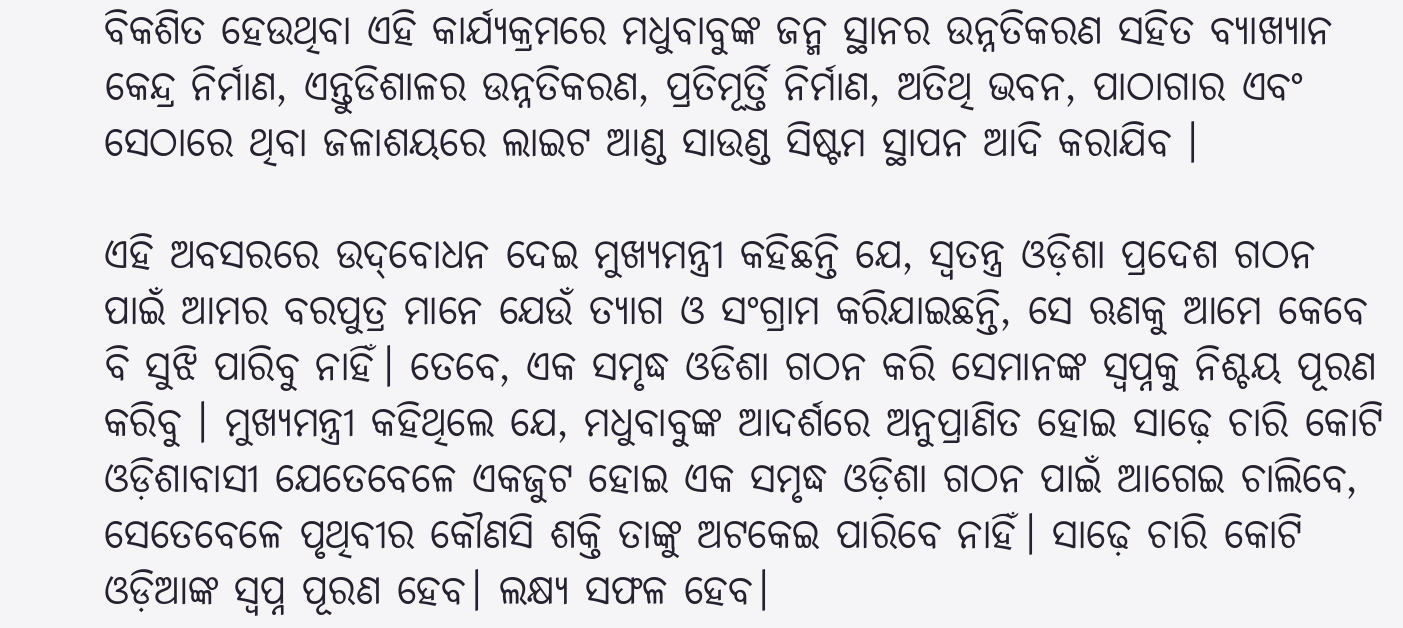ବିକଶିତ ହେଉଥିବା ଏହି କାର୍ଯ୍ୟକ୍ରମରେ ମଧୁବାବୁଙ୍କ ଜନ୍ମ ସ୍ଥାନର ଉନ୍ନତିକରଣ ସହିତ ବ୍ୟାଖ୍ୟାନ କେନ୍ଦ୍ର ନିର୍ମାଣ, ଏନ୍ତୁଡିଶାଳର ଉନ୍ନତିକରଣ, ପ୍ରତିମୂର୍ତ୍ତି ନିର୍ମାଣ, ଅତିଥି ଭବନ, ପାଠାଗାର ଏବଂ ସେଠାରେ ଥିବା ଜଳାଶୟରେ ଲାଇଟ ଆଣ୍ଡ ସାଉଣ୍ଡ ସିଷ୍ଟମ ସ୍ଥାପନ ଆଦି କରାଯିବ ।

ଏହି ଅବସରରେ ଉଦ୍‌ବୋଧନ ଦେଇ ମୁଖ୍ୟମନ୍ତ୍ରୀ କହିଛନ୍ତି ଯେ, ସ୍ୱତନ୍ତ୍ର ଓଡ଼ିଶା ପ୍ରଦେଶ ଗଠନ ପାଇଁ ଆମର ବରପୁତ୍ର ମାନେ ଯେଉଁ ତ୍ୟାଗ ଓ ସଂଗ୍ରାମ କରିଯାଇଛନ୍ତି, ସେ ଋଣକୁ ଆମେ କେବେ ବି ସୁଝି ପାରିବୁ ନାହିଁ। ତେବେ, ଏକ ସମୃଦ୍ଧ ଓଡିଶା ଗଠନ କରି ସେମାନଙ୍କ ସ୍ୱପ୍ନକୁ ନିଶ୍ଚୟ ପୂରଣ କରିବୁ । ମୁଖ୍ୟମନ୍ତ୍ରୀ କହିଥିଲେ ଯେ, ମଧୁବାବୁଙ୍କ ଆଦର୍ଶରେ ଅନୁପ୍ରାଣିତ ହୋଇ ସାଢ଼େ ଚାରି କୋଟି ଓଡ଼ିଶାବାସୀ ଯେତେବେଳେ ଏକଜୁଟ ହୋଇ ଏକ ସମୃଦ୍ଧ ଓଡ଼ିଶା ଗଠନ ପାଇଁ ଆଗେଇ ଚାଲିବେ, ସେତେବେଳେ ପୃଥିବୀର କୌଣସି ଶକ୍ତି ତାଙ୍କୁ ଅଟକେଇ ପାରିବେ ନାହିଁ। ସାଢ଼େ ଚାରି କୋଟି ଓଡ଼ିଆଙ୍କ ସ୍ୱପ୍ନ ପୂରଣ ହେବ। ଲକ୍ଷ୍ୟ ସଫଳ ହେବ।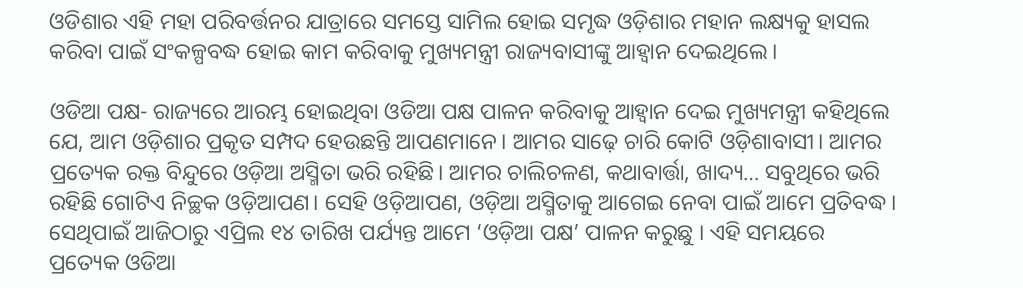ଓଡିଶାର ଏହି ମହା ପରିବର୍ତ୍ତନର ଯାତ୍ରାରେ ସମସ୍ତେ ସାମିଲ ହୋଇ ସମୃଦ୍ଧ ଓଡ଼ିଶାର ମହାନ ଲକ୍ଷ୍ୟକୁ ହାସଲ କରିବା ପାଇଁ ସଂକଳ୍ପବଦ୍ଧ ହୋଇ କାମ କରିବାକୁ ମୁଖ୍ୟମନ୍ତ୍ରୀ ରାଜ୍ୟବାସୀଙ୍କୁ ଆହ୍ୱାନ ଦେଇଥିଲେ।

ଓଡିଆ ପକ୍ଷ- ରାଜ୍ୟରେ ଆରମ୍ଭ ହୋଇଥିବା ଓଡିଆ ପକ୍ଷ ପାଳନ କରିବାକୁ ଆହ୍ୱାନ ଦେଇ ମୁଖ୍ୟମନ୍ତ୍ରୀ କହିଥିଲେ ଯେ, ଆମ ଓଡ଼ିଶାର ପ୍ରକୃତ ସମ୍ପଦ ହେଉଛନ୍ତି ଆପଣମାନେ। ଆମର ସାଢ଼େ ଚାରି କୋଟି ଓଡ଼ିଶାବାସୀ। ଆମର ପ୍ରତ୍ୟେକ ରକ୍ତ ବିନ୍ଦୁରେ ଓଡ଼ିଆ ଅସ୍ମିତା ଭରି ରହିଛି। ଆମର ଚାଲିଚଳଣ, କଥାବାର୍ତ୍ତା, ଖାଦ୍ୟ… ସବୁଥିରେ ଭରି ରହିଛି ଗୋଟିଏ ନିଚ୍ଛକ ଓଡ଼ିଆପଣ। ସେହି ଓଡ଼ିଆପଣ, ଓଡ଼ିଆ ଅସ୍ମିତାକୁ ଆଗେଇ ନେବା ପାଇଁ ଆମେ ପ୍ରତିବଦ୍ଧ। ସେଥିପାଇଁ ଆଜିଠାରୁ ଏପ୍ରିଲ ୧୪ ତାରିଖ ପର୍ଯ୍ୟନ୍ତ ଆମେ ‘ଓଡ଼ିଆ ପକ୍ଷ’ ପାଳନ କରୁଛୁ । ଏହି ସମୟରେ ପ୍ରତ୍ୟେକ ଓଡିଆ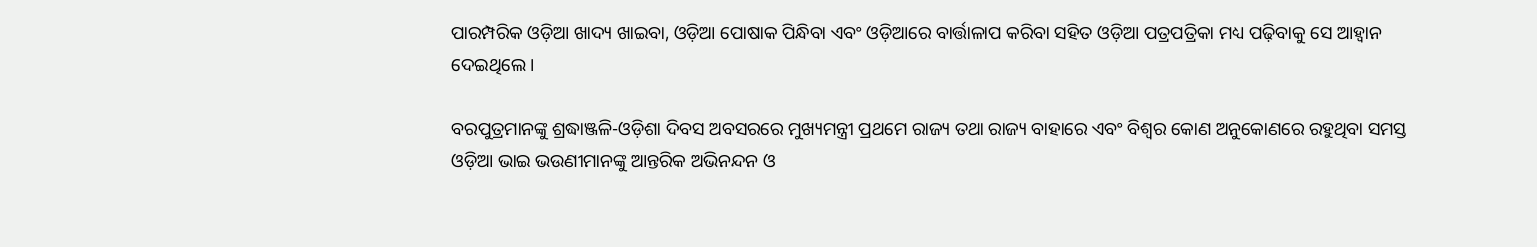ପାରମ୍ପରିକ ଓଡ଼ିଆ ଖାଦ୍ୟ ଖାଇବା, ଓଡ଼ିଆ ପୋଷାକ ପିନ୍ଧିବା ଏବଂ ଓଡ଼ିଆରେ ବାର୍ତ୍ତାଳାପ କରିବା ସହିତ ଓଡ଼ିଆ ପତ୍ରପତ୍ରିକା ମଧ୍ୟ ପଢ଼ିବାକୁ ସେ ଆହ୍ୱାନ ଦେଇଥିଲେ।

ବରପୁତ୍ରମାନଙ୍କୁ ଶ୍ରଦ୍ଧାଞ୍ଜଳି-ଓଡ଼ିଶା ଦିବସ ଅବସରରେ ମୁଖ୍ୟମନ୍ତ୍ରୀ ପ୍ରଥମେ ରାଜ୍ୟ ତଥା ରାଜ୍ୟ ବାହାରେ ଏବଂ ବିଶ୍ୱର କୋଣ ଅନୁକୋଣରେ ରହୁଥିବା ସମସ୍ତ ଓଡ଼ିଆ ଭାଇ ଭଉଣୀମାନଙ୍କୁ ଆନ୍ତରିକ ଅଭିନନ୍ଦନ ଓ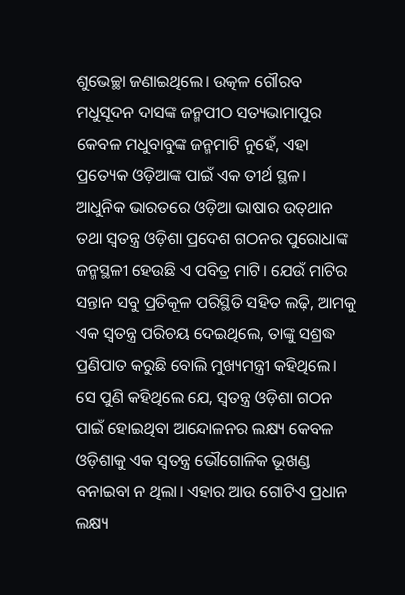ଶୁଭେଚ୍ଛା ଜଣାଇଥିଲେ। ଉତ୍କଳ ଗୌରବ ମଧୁସୂଦନ ଦାସଙ୍କ ଜନ୍ମପୀଠ ସତ୍ୟଭାମାପୁର କେବଳ ମଧୁବାବୁଙ୍କ ଜନ୍ମମାଟି ନୁହେଁ, ଏହା ପ୍ରତ୍ୟେକ ଓଡ଼ିଆଙ୍କ ପାଇଁ ଏକ ତୀର୍ଥ ସ୍ଥଳ। ଆଧୁନିକ ଭାରତରେ ଓଡ଼ିଆ ଭାଷାର ଉତ୍‍ଥାନ ତଥା ସ୍ଵତନ୍ତ୍ର ଓଡ଼ିଶା ପ୍ରଦେଶ ଗଠନର ପୁରୋଧାଙ୍କ ଜନ୍ମସ୍ଥଳୀ ହେଉଛି ଏ ପବିତ୍ର ମାଟି। ଯେଉଁ ମାଟିର ସନ୍ତାନ ସବୁ ପ୍ରତିକୂଳ ପରିସ୍ଥିତି ସହିତ ଲଢ଼ି, ଆମକୁ ଏକ ସ୍ଵତନ୍ତ୍ର ପରିଚୟ ଦେଇଥିଲେ, ତାଙ୍କୁ ସଶ୍ରଦ୍ଧ ପ୍ରଣିପାତ କରୁଛି ବୋଲି ମୁଖ୍ୟମନ୍ତ୍ରୀ କହିଥିଲେ।
ସେ ପୁଣି କହିଥିଲେ ଯେ, ସ୍ଵତନ୍ତ୍ର ଓଡ଼ିଶା ଗଠନ ପାଇଁ ହୋଇଥିବା ଆନ୍ଦୋଳନର ଲକ୍ଷ୍ୟ କେବଳ ଓଡ଼ିଶାକୁ ଏକ ସ୍ଵତନ୍ତ୍ର ଭୌଗୋଳିକ ଭୂଖଣ୍ଡ ବନାଇବା ନ ଥିଲା। ଏହାର ଆଉ ଗୋଟିଏ ପ୍ରଧାନ ଲକ୍ଷ୍ୟ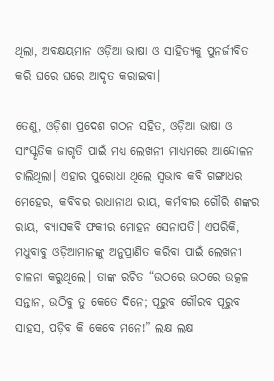ଥିଲା, ଅବକ୍ଷୟମାନ ଓଡ଼ିଆ ଭାଷା ଓ ସାହିତ୍ୟକୁ ପୁନର୍ଜୀବିତ କରି ଘରେ ଘରେ ଆଦୃତ କରାଇବା।

ତେଣୁ, ଓଡ଼ିଶା ପ୍ରଦେଶ ଗଠନ ସହିତ, ଓଡ଼ିଆ ଭାଷା ଓ ସାଂସ୍କୃତିକ ଜାଗୃତି ପାଇଁ ମଧ୍ୟ ଲେଖନୀ ମାଧ୍ୟମରେ ଆନ୍ଦୋଳନ ଚାଲିଥିଲା। ଏହାର ପୁରୋଧା ଥିଲେ ସ୍ଵଭାବ କବି ଗଙ୍ଗାଧର ମେହେର, କବିବର ରାଧାନାଥ ରାୟ, କର୍ମବୀର ଗୌରି ଶଙ୍କର ରାୟ, ବ୍ୟାସକବି ଫକୀର ମୋହନ ସେନାପତି। ଏପରିକି, ମଧୁବାବୁ ଓଡ଼ିଆମାନଙ୍କୁ ଅନୁପ୍ରାଣିତ କରିବା ପାଇଁ ଲେଖନୀ ଚାଳନା କରୁଥିଲେ। ତାଙ୍କ ରଚିତ “ଉଠରେ ଉଠରେ ଉତ୍କଳ ସନ୍ତାନ, ଉଠିବୁ ତୁ କେତେ ଦିନେ; ପୂରୁବ ଗୌରବ ପୂରୁବ ସାହସ, ପଡ଼ିବ କି କେବେ ମନେ!” ଲକ୍ଷ ଲକ୍ଷ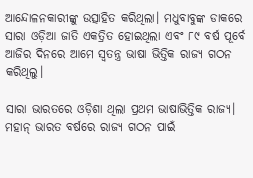ଆନ୍ଦୋଳନକାରୀଙ୍କୁ ଉତ୍ସାହିତ କରିଥିଲା। ମଧୁବାବୁଙ୍କ ଡାକରେ ସାରା ଓଡ଼ିଆ ଜାତି ଏକତ୍ରିତ ହୋଇଥିଲା ଏବଂ ୮୯ ବର୍ଷ ପୂର୍ବେ ଆଜିର ଦିନରେ ଆମେ ସ୍ୱତନ୍ତ୍ର ଭାଷା ଭିତ୍ତିକ ରାଜ୍ୟ ଗଠନ କରିଥିଲୁ।

ସାରା ଭାରତରେ ଓଡ଼ିଶା ଥିଲା ପ୍ରଥମ ଭାଷାଭିତ୍ତିକ ରାଜ୍ୟ। ମହାନ୍‍ ଭାରତ ବର୍ଷରେ ରାଜ୍ୟ ଗଠନ ପାଇଁ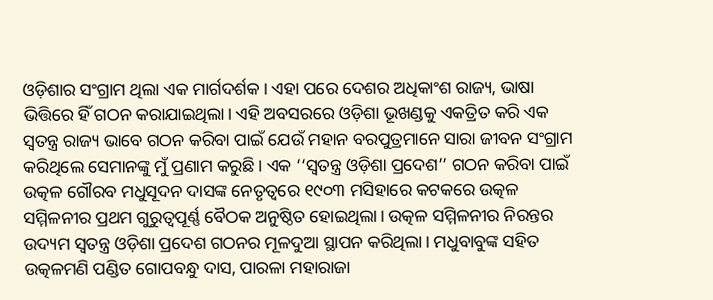ଓଡ଼ିଶାର ସଂଗ୍ରାମ ଥିଲା ଏକ ମାର୍ଗଦର୍ଶକ। ଏହା ପରେ ଦେଶର ଅଧିକାଂଶ ରାଜ୍ୟ, ଭାଷା ଭିତ୍ତିରେ ହିଁ ଗଠନ କରାଯାଇଥିଲା। ଏହି ଅବସରରେ ଓଡ଼ିଶା ଭୂଖଣ୍ଡକୁ ଏକତ୍ରିତ କରି ଏକ ସ୍ୱତନ୍ତ୍ର ରାଜ୍ୟ ଭାବେ ଗଠନ କରିବା ପାଇଁ ଯେଉଁ ମହାନ ବରପୁତ୍ରମାନେ ସାରା ଜୀବନ ସଂଗ୍ରାମ କରିଥିଲେ ସେମାନଙ୍କୁ ମୁଁ ପ୍ରଣାମ କରୁଛି। ଏକ ‘‘ସ୍ୱତନ୍ତ୍ର ଓଡ଼ିଶା ପ୍ରଦେଶ’’ ଗଠନ କରିବା ପାଇଁ ଉତ୍କଳ ଗୌରବ ମଧୁସୂଦନ ଦାସଙ୍କ ନେତୃତ୍ୱରେ ୧୯୦୩ ମସିହାରେ କଟକରେ ଉତ୍କଳ ସମ୍ମିଳନୀର ପ୍ରଥମ ଗୁରୁତ୍ୱପୂର୍ଣ୍ଣ ବୈଠକ ଅନୁଷ୍ଠିତ ହୋଇଥିଲା। ଉତ୍କଳ ସମ୍ମିଳନୀର ନିରନ୍ତର ଉଦ୍ୟମ ସ୍ୱତନ୍ତ୍ର ଓଡ଼ିଶା ପ୍ରଦେଶ ଗଠନର ମୂଳଦୁଆ ସ୍ଥାପନ କରିଥିଲା। ମଧୁବାବୁଙ୍କ ସହିତ ଉତ୍କଳମଣି ପଣ୍ଡିତ ଗୋପବନ୍ଧୁ ଦାସ, ପାରଳା ମହାରାଜା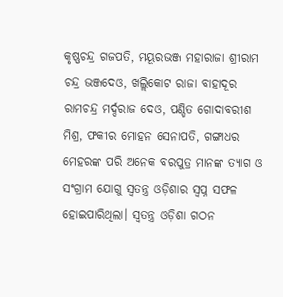କୃଷ୍ଣଚନ୍ଦ୍ର ଗଜପତି, ମୟୂରଭଞ୍ଜ ମହାରାଜା ଶ୍ରୀରାମ ଚନ୍ଦ୍ର ଭଞ୍ଜଦେଓ, ଖଲ୍ଲିକୋଟ ରାଜା ବାହାଦୂର ରାମଚନ୍ଦ୍ର ମର୍ଦ୍ଦରାଜ ଦେଓ, ପଣ୍ଡିତ ଗୋଦାବରୀଶ ମିଶ୍ର, ଫକୀର ମୋହନ ସେନାପତି, ଗଙ୍ଗାଧର ମେହରଙ୍କ ପରି ଅନେକ ବରପୁତ୍ର ମାନଙ୍କ ତ୍ୟାଗ ଓ ସଂଗ୍ରାମ ଯୋଗୁ ସ୍ବତନ୍ତ୍ର ଓଡ଼ିଶାର ସ୍ବପ୍ନ ସଫଳ ହୋଇପାରିଥିଲା। ସ୍ୱତନ୍ତ୍ର ଓଡ଼ିଶା ଗଠନ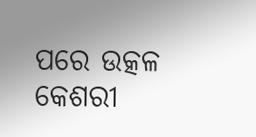ପରେ ଉତ୍କଳ କେଶରୀ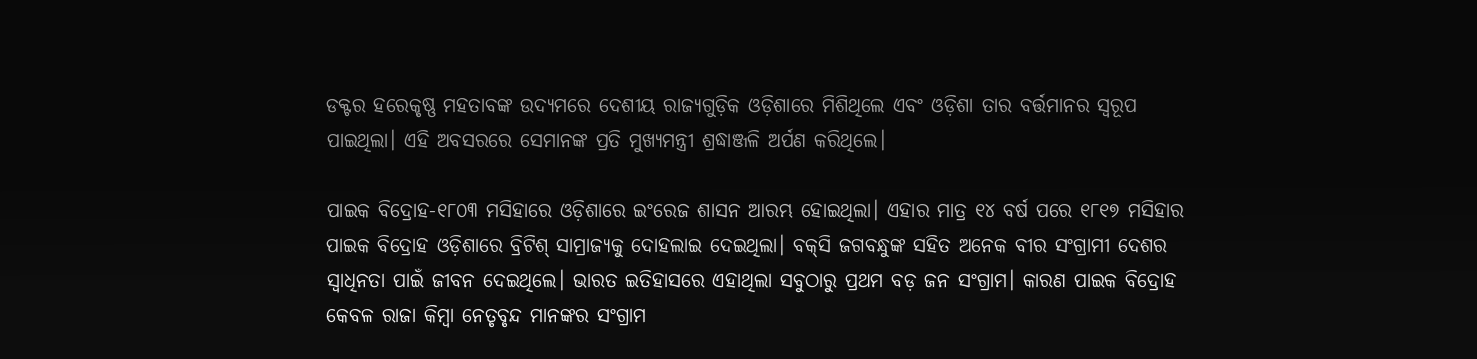ଡକ୍ଟର ହରେକୃଷ୍ଣ ମହତାବଙ୍କ ଉଦ୍ୟମରେ ଦେଶୀୟ ରାଜ୍ୟଗୁଡ଼ିକ ଓଡ଼ିଶାରେ ମିଶିଥିଲେ ଏବଂ ଓଡ଼ିଶା ତାର ବର୍ତ୍ତମାନର ସ୍ୱରୂପ ପାଇଥିଲା। ଏହି ଅବସରରେ ସେମାନଙ୍କ ପ୍ରତି ମୁଖ୍ୟମନ୍ତ୍ରୀ ଶ୍ରଦ୍ଧାଞ୍ଜଳି ଅର୍ପଣ କରିଥିଲେ।

ପାଇକ ବିଦ୍ରୋହ-୧୮୦୩ ମସିହାରେ ଓଡ଼ିଶାରେ ଇଂରେଜ ଶାସନ ଆରମ୍ଭ ହୋଇଥିଲା। ଏହାର ମାତ୍ର ୧୪ ବର୍ଷ ପରେ ୧୮୧୭ ମସିହାର ପାଇକ ବିଦ୍ରୋହ ଓଡ଼ିଶାରେ ବ୍ରିଟିଶ୍‍ ସାମ୍ରାଜ୍ୟକୁ ଦୋହଲାଇ ଦେଇଥିଲା। ବକ୍‍ସି ଜଗବନ୍ଧୁଙ୍କ ସହିତ ଅନେକ ବୀର ସଂଗ୍ରାମୀ ଦେଶର ସ୍ୱାଧିନତା ପାଇଁ ଜୀବନ ଦେଇଥିଲେ। ଭାରତ ଇତିହାସରେ ଏହାଥିଲା ସବୁଠାରୁ ପ୍ରଥମ ବଡ଼ ଜନ ସଂଗ୍ରାମ। କାରଣ ପାଇକ ବିଦ୍ରୋହ କେବଳ ରାଜା କିମ୍ୱା ନେତୃବୃନ୍ଦ ମାନଙ୍କର ସଂଗ୍ରାମ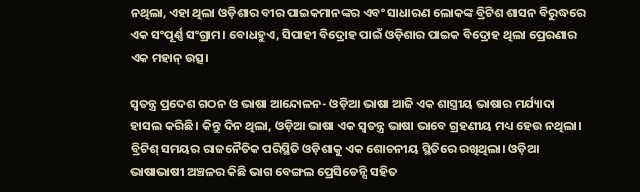ନଥିଲା, ଏହା ଥିଲା ଓଡ଼ିଶାର ବୀର ପାଇକମାନଙ୍କର ଏବଂ ସାଧାରଣ ଲୋକଙ୍କ ବ୍ରିଟିଶ ଶାସନ ବିରୁଦ୍ଧରେ ଏକ ସଂପୂର୍ଣ୍ଣ ସଂଗ୍ରାମ। ବୋଧହୁଏ, ସିପାହୀ ବିଦ୍ରୋହ ପାଇଁ ଓଡ଼ିଶାର ପାଇକ ବିଦ୍ରୋହ ଥିଲା ପ୍ରେରଣାର ଏକ ମହାନ୍‍ ଉତ୍ସ।

ସ୍ୱତନ୍ତ୍ର ପ୍ରଦେଶ ଗଠନ ଓ ଭାଷା ଆନ୍ଦୋଳନ- ଓଡ଼ିଆ ଭାଷା ଆଜି ଏକ ଶାସ୍ତ୍ରୀୟ ଭାଷାର ମର୍ଯ୍ୟାଦା ହାସଲ କରିଛି। କିନ୍ତୁ ଦିନ ଥିଲା, ଓଡ଼ିଆ ଭାଷା ଏକ ସ୍ୱତନ୍ତ୍ର ଭାଷା ଭାବେ ଗ୍ରହଣୀୟ ମଧ୍ୟ ହେଉ ନଥିଲା। ବ୍ରିଟିଶ୍‍ ସମୟର ରାଜନୈତିକ ପରିସ୍ଥିତି ଓଡ଼ିଶାକୁ ଏକ ଶୋଚନୀୟ ସ୍ଥିତିରେ ରଖିଥିଲା। ଓଡ଼ିଆ ଭାଷାଭାଷୀ ଅଞ୍ଚଳର କିଛି ଭାଗ ବେଙ୍ଗଲ ପ୍ରେସିଡେନ୍ସି ସହିତ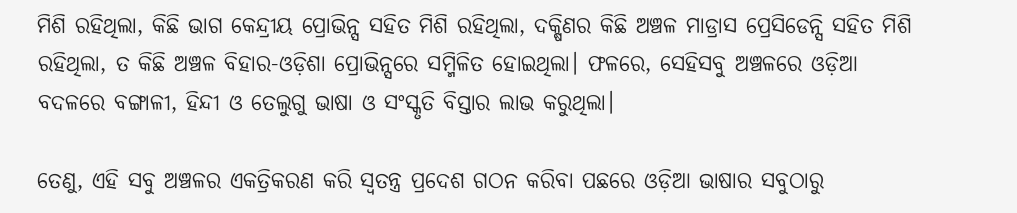ମିଶି ରହିଥିଲା, କିଛି ଭାଗ କେନ୍ଦ୍ରୀୟ ପ୍ରୋଭିନ୍ସ ସହିତ ମିଶି ରହିଥିଲା, ଦକ୍ଷିଣର କିଛି ଅଞ୍ଚଳ ମାଡ୍ରାସ ପ୍ରେସିଡେନ୍ସି ସହିତ ମିଶି ରହିଥିଲା, ତ କିଛି ଅଞ୍ଚଳ ବିହାର-ଓଡ଼ିଶା ପ୍ରୋଭିନ୍ସରେ ସମ୍ମିଳିତ ହୋଇଥିଲା। ଫଳରେ, ସେହିସବୁ ଅଞ୍ଚଳରେ ଓଡ଼ିଆ ବଦଳରେ ବଙ୍ଗାଳୀ, ହିନ୍ଦୀ ଓ ତେଲୁଗୁ ଭାଷା ଓ ସଂସ୍କୃତି ବିସ୍ତାର ଲାଭ କରୁଥିଲା।

ତେଣୁ, ଏହି ସବୁ ଅଞ୍ଚଳର ଏକତ୍ରିକରଣ କରି ସ୍ୱତନ୍ତ୍ର ପ୍ରଦେଶ ଗଠନ କରିବା ପଛରେ ଓଡ଼ିଆ ଭାଷାର ସବୁଠାରୁ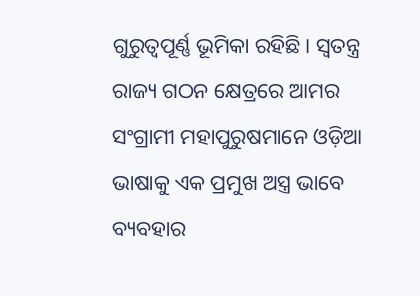ଗୁରୁତ୍ୱପୂର୍ଣ୍ଣ ଭୂମିକା ରହିଛି। ସ୍ୱତନ୍ତ୍ର ରାଜ୍ୟ ଗଠନ କ୍ଷେତ୍ରରେ ଆମର ସଂଗ୍ରାମୀ ମହାପୁରୁଷମାନେ ଓଡ଼ିଆ ଭାଷାକୁ ଏକ ପ୍ରମୁଖ ଅସ୍ତ୍ର ଭାବେ ବ୍ୟବହାର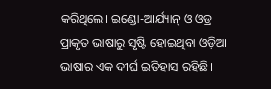କରିଥିଲେ। ଇଣ୍ଡୋ-ଆର୍ଯ୍ୟାନ୍ ଓ ଓଡ୍ର ପ୍ରାକୃତ ଭାଷାରୁ ସୃଷ୍ଟି ହୋଇଥିବା ଓଡ଼ିଆ ଭାଷାର ଏକ ଦୀର୍ଘ ଇତିହାସ ରହିଛି।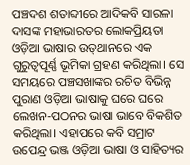ପଞ୍ଚଦଶ ଶତାବ୍ଦୀରେ ଆଦିକବି ସାରଳା ଦାସଙ୍କ ମହାଭାରତର ଲୋକପ୍ରିୟତା ଓଡ଼ିଆ ଭାଷାର ଉତ୍‍ଥାନରେ ଏକ ଗୁରୁତ୍ୱପୂର୍ଣ୍ଣ ଭୂମିକା ଗ୍ରହଣ କରିଥିଲା। ସେ ସମୟରେ ପଞ୍ଚସଖାଙ୍କର ରଚିତ ବିଭିନ୍ନ ପୁରାଣ ଓଡ଼ିଆ ଭାଷାକୁ ଘରେ ଘରେ ଲେଖନ-ପଠନର ଭାଷା ଭାବେ ବିକଶିତ କରିଥିଲା। ଏହାପରେ କବି ସମ୍ରାଟ ଉପେନ୍ଦ୍ର ଭଞ୍ଜ ଓଡ଼ିଆ ଭାଷା ଓ ସାହିତ୍ୟର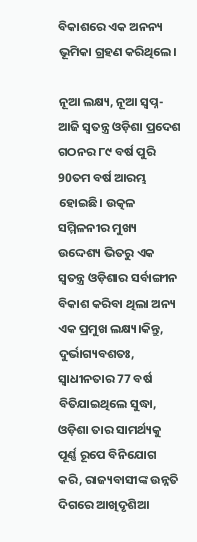ବିକାଶରେ ଏକ ଅନନ୍ୟ ଭୂମିକା ଗ୍ରହଣ କରିଥିଲେ।

ନୂଆ ଲକ୍ଷ୍ୟ, ନୂଆ ସ୍ୱପ୍ନ-ଆଜି ସ୍ୱତନ୍ତ୍ର ଓଡ଼ିଶା ପ୍ରଦେଶ ଗଠନର ୮୯ ବର୍ଷ ପୁରି 90ତମ ବର୍ଷ ଆରମ୍ଭ ହୋଇଛି। ଉତ୍କଳ ସମ୍ମିଳନୀର ମୁଖ୍ୟ ଉଦ୍ଦେଶ୍ୟ ଭିତରୁ ଏକ ସ୍ଵତନ୍ତ୍ର ଓଡ଼ିଶାର ସର୍ବାଙ୍ଗୀନ ବିକାଶ କରିବା ଥିଲା ଅନ୍ୟ ଏକ ପ୍ରମୁଖ ଲକ୍ଷ୍ୟ।କିନ୍ତୁ, ଦୁର୍ଭାଗ୍ୟବଶତଃ, ସ୍ଵାଧୀନତାର 77 ବର୍ଷ ବିତିଯାଇଥିଲେ ସୁଦ୍ଧା, ଓଡ଼ିଶା ତାର ସାମର୍ଥ୍ୟକୁ ପୂର୍ଣ୍ଣ ରୂପେ ବିନିଯୋଗ କରି, ରାଜ୍ୟବାସୀଙ୍କ ଉନ୍ନତି ଦିଗରେ ଆଖିଦୃଶିଆ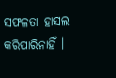ସଫଳତା ହାସଲ କରିପାରିନାହିଁ ।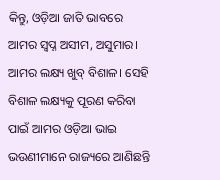କିନ୍ତୁ, ଓଡ଼ିଆ ଜାତି ଭାବରେ ଆମର ସ୍ୱପ୍ନ ଅସୀମ, ଅସୁମାର। ଆମର ଲକ୍ଷ୍ୟ ଖୁବ୍ ବିଶାଳ। ସେହି ବିଶାଳ ଲକ୍ଷ୍ୟକୁ ପୂରଣ କରିବା ପାଇଁ ଆମର ଓଡ଼ିଆ ଭାଇ ଭଉଣୀମାନେ ରାଜ୍ୟରେ ଆଣିଛନ୍ତି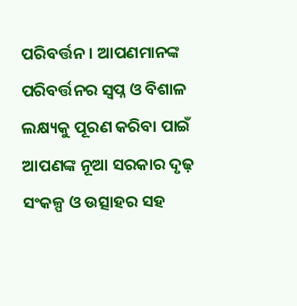ପରିବର୍ତ୍ତନ। ଆପଣମାନଙ୍କ ପରିବର୍ତ୍ତନର ସ୍ୱପ୍ନ ଓ ବିଶାଳ ଲକ୍ଷ୍ୟକୁ ପୂରଣ କରିବା ପାଇଁ ଆପଣଙ୍କ ନୂଆ ସରକାର ଦୃଢ଼ ସଂକଳ୍ପ ଓ ଉତ୍ସାହର ସହ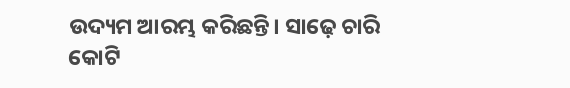ଉଦ୍ୟମ ଆରମ୍ଭ କରିଛନ୍ତି। ସାଢ଼େ ଚାରି କୋଟି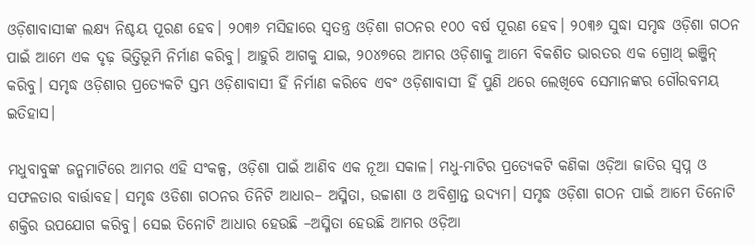ଓଡ଼ିଶାବାସୀଙ୍କ ଲକ୍ଷ୍ୟ ନିଶ୍ଚୟ ପୂରଣ ହେବ। ୨୦୩୬ ମସିହାରେ ସ୍ୱତନ୍ତ୍ର ଓଡ଼ିଶା ଗଠନର ୧୦୦ ବର୍ଷ ପୂରଣ ହେବ। ୨୦୩୬ ସୁଦ୍ଧା ସମୃଦ୍ଧ ଓଡ଼ିଶା ଗଠନ ପାଇଁ ଆମେ ଏକ ଦୃଢ଼ ଭିତ୍ତିଭୂମି ନିର୍ମାଣ କରିବୁ। ଆହୁରି ଆଗକୁ ଯାଇ, ୨୦୪୭ରେ ଆମର ଓଡ଼ିଶାକୁ ଆମେ ବିକଶିତ ଭାରତର ଏକ ଗ୍ରୋଥ୍‍ ଇଞ୍ଜିନ୍‍ କରିବୁ। ସମୃଦ୍ଧ ଓଡ଼ିଶାର ପ୍ରତ୍ୟେକଟି ସ୍ତମ୍ଭ ଓଡ଼ିଶାବାସୀ ହିଁ ନିର୍ମାଣ କରିବେ ଏବଂ ଓଡ଼ିଶାବାସୀ ହିଁ ପୁଣି ଥରେ ଲେଖିବେ ସେମାନଙ୍କର ଗୌରବମୟ ଇତିହାସ।

ମଧୁବାବୁଙ୍କ ଜନ୍ମମାଟିରେ ଆମର ଏହି ସଂକଳ୍ପ, ଓଡ଼ିଶା ପାଇଁ ଆଣିବ ଏକ ନୂଆ ସକାଳ। ମଧୁ-ମାଟିର ପ୍ରତ୍ୟେକଟି କଣିକା ଓଡ଼ିଆ ଜାତିର ସ୍ୱପ୍ନ ଓ ସଫଳତାର ବାର୍ତ୍ତାବହ। ସମୃଦ୍ଧ ଓଡିଶା ଗଠନର ତିନିଟି ଆଧାର– ଅସ୍ମିତା, ଉଚ୍ଚାଶା ଓ ଅବିଶ୍ରାନ୍ତ ଉଦ୍ୟମ। ସମୃଦ୍ଧ ଓଡ଼ିଶା ଗଠନ ପାଇଁ ଆମେ ତିନୋଟି ଶକ୍ତିର ଉପଯୋଗ କରିବୁ। ସେଇ ତିନୋଟି ଆଧାର ହେଉଛି –ଅସ୍ମିତା ହେଉଛି ଆମର ଓଡ଼ିଆ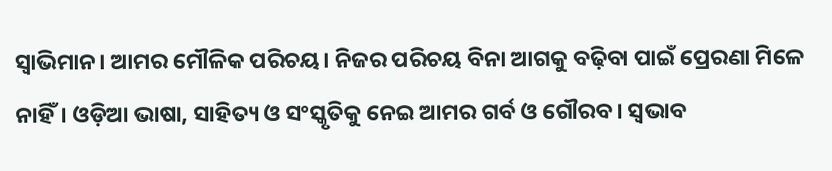ସ୍ୱାଭିମାନ। ଆମର ମୌଳିକ ପରିଚୟ। ନିଜର ପରିଚୟ ବିନା ଆଗକୁ ବଢ଼ିବା ପାଇଁ ପ୍ରେରଣା ମିଳେ ନାହିଁ। ଓଡ଼ିଆ ଭାଷା, ସାହିତ୍ୟ ଓ ସଂସ୍କୃତିକୁ ନେଇ ଆମର ଗର୍ବ ଓ ଗୌରବ। ସ୍ୱଭାବ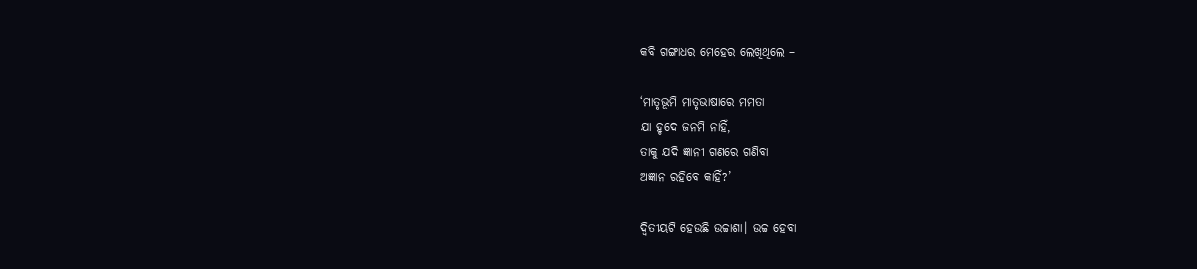କବି ଗଙ୍ଗାଧର ମେହେର ଲେଖିଥିଲେ –

‘ମାତୃଭୂମି ମାତୃଭାଷାରେ ମମତା
ଯା ହୃଦେ ଜନମି ନାହିଁ,
ତାକୁ ଯଦି ଜ୍ଞାନୀ ଗଣରେ ଗଣିବା
ଅଜ୍ଞାନ ରହିବେ କାହିଁ?’

ଦ୍ୱିତୀୟଟି ହେଉଛି ଉଚ୍ଚାଶା। ଉଚ୍ଚ ହେବା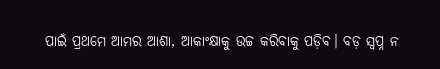ପାଇଁ ପ୍ରଥମେ ଆମର ଆଶା, ଆକାଂକ୍ଷାକୁ ଉଚ୍ଚ କରିବାକୁ ପଡ଼ିବ। ବଡ଼ ସ୍ୱପ୍ନ ନ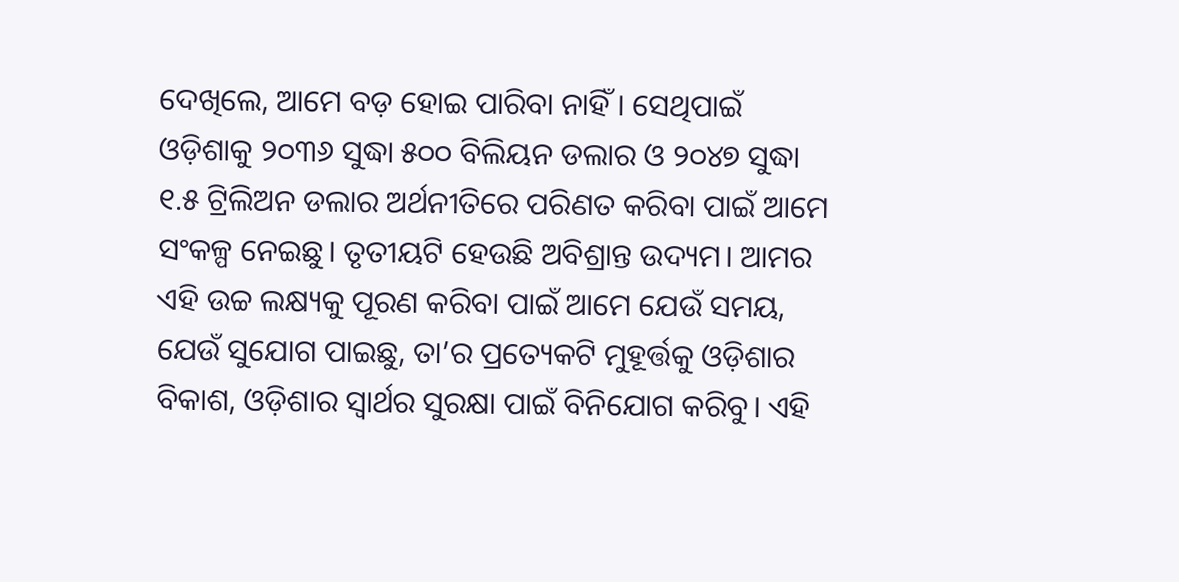ଦେଖିଲେ, ଆମେ ବଡ଼ ହୋଇ ପାରିବା ନାହିଁ । ସେଥିପାଇଁ ଓଡ଼ିଶାକୁ ୨୦୩୬ ସୁଦ୍ଧା ୫୦୦ ବିଲିୟନ ଡଲାର ଓ ୨୦୪୭ ସୁଦ୍ଧା ୧.୫ ଟ୍ରିଲିଅନ ଡଲାର ଅର୍ଥନୀତିରେ ପରିଣତ କରିବା ପାଇଁ ଆମେ ସଂକଳ୍ପ ନେଇଛୁ। ତୃତୀୟଟି ହେଉଛି ଅବିଶ୍ରାନ୍ତ ଉଦ୍ୟମ। ଆମର ଏହି ଉଚ୍ଚ ଲକ୍ଷ୍ୟକୁ ପୂରଣ କରିବା ପାଇଁ ଆମେ ଯେଉଁ ସମୟ, ଯେଉଁ ସୁଯୋଗ ପାଇଛୁ, ତା’ର ପ୍ରତ୍ୟେକଟି ମୁହୂର୍ତ୍ତକୁ ଓଡ଼ିଶାର ବିକାଶ, ଓଡ଼ିଶାର ସ୍ୱାର୍ଥର ସୁରକ୍ଷା ପାଇଁ ବିନିଯୋଗ କରିବୁ। ଏହି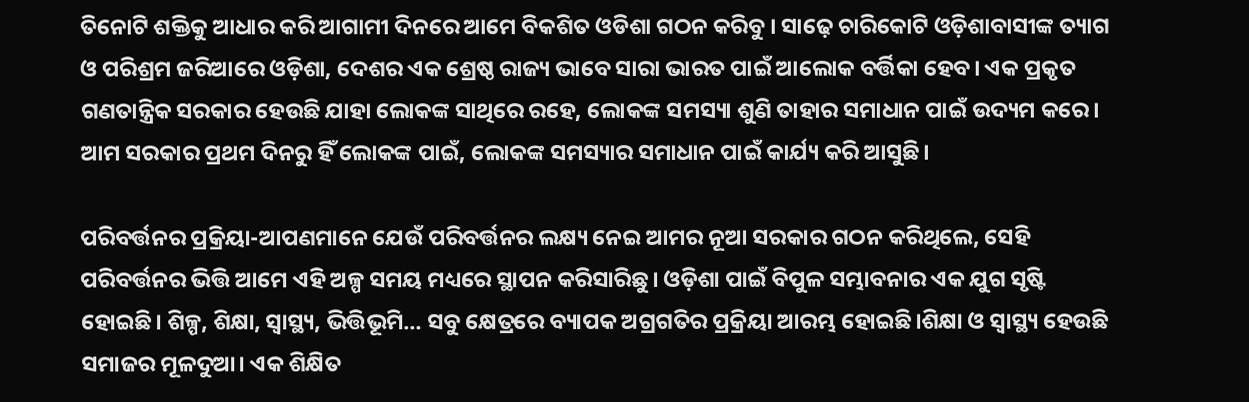ତିନୋଟି ଶକ୍ତିକୁ ଆଧାର କରି ଆଗାମୀ ଦିନରେ ଆମେ ବିକଶିତ ଓଡିଶା ଗଠନ କରିବୁ । ସାଢ଼େ ଚାରିକୋଟି ଓଡ଼ିଶାବାସୀଙ୍କ ତ୍ୟାଗ ଓ ପରିଶ୍ରମ ଜରିଆରେ ଓଡ଼ିଶା, ଦେଶର ଏକ ଶ୍ରେଷ୍ଠ ରାଜ୍ୟ ଭାବେ ସାରା ଭାରତ ପାଇଁ ଆଲୋକ ବର୍ତ୍ତିକା ହେବ। ଏକ ପ୍ରକୃତ ଗଣତାନ୍ତ୍ରିକ ସରକାର ହେଉଛି ଯାହା ଲୋକଙ୍କ ସାଥିରେ ରହେ, ଲୋକଙ୍କ ସମସ୍ୟା ଶୁଣି ତାହାର ସମାଧାନ ପାଇଁ ଉଦ୍ୟମ କରେ। ଆମ ସରକାର ପ୍ରଥମ ଦିନରୁ ହିଁ ଲୋକଙ୍କ ପାଇଁ, ଲୋକଙ୍କ ସମସ୍ୟାର ସମାଧାନ ପାଇଁ କାର୍ଯ୍ୟ କରି ଆସୁଛି।

ପରିବର୍ତ୍ତନର ପ୍ରକ୍ରିୟା-ଆପଣମାନେ ଯେଉଁ ପରିବର୍ତ୍ତନର ଲକ୍ଷ୍ୟ ନେଇ ଆମର ନୂଆ ସରକାର ଗଠନ କରିଥିଲେ, ସେହି ପରିବର୍ତ୍ତନର ଭିତ୍ତି ଆମେ ଏହି ଅଳ୍ପ ସମୟ ମଧ୍ୟରେ ସ୍ଥାପନ କରିସାରିଛୁ। ଓଡ଼ିଶା ପାଇଁ ବିପୁଳ ସମ୍ଭାବନାର ଏକ ଯୁଗ ସୃଷ୍ଟି ହୋଇଛି। ଶିଳ୍ପ, ଶିକ୍ଷା, ସ୍ୱାସ୍ଥ୍ୟ, ଭିତ୍ତିଭୂମି… ସବୁ କ୍ଷେତ୍ରରେ ବ୍ୟାପକ ଅଗ୍ରଗତିର ପ୍ରକ୍ରିୟା ଆରମ୍ଭ ହୋଇଛି।ଶିକ୍ଷା ଓ ସ୍ୱାସ୍ଥ୍ୟ ହେଉଛି ସମାଜର ମୂଳଦୁଆ। ଏକ ଶିକ୍ଷିତ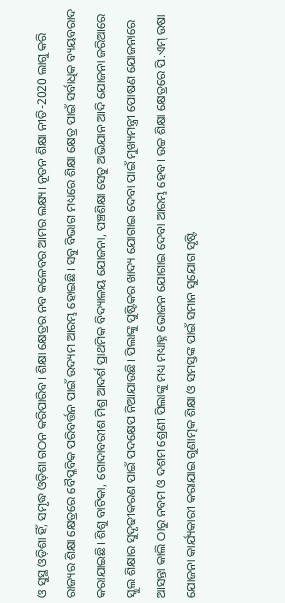ଓ ସୁସ୍ଥ ଓଡ଼ିଶା ହିଁ, ସମୃଦ୍ଧ ଓଡ଼ିଶା ଗଠନ କରିପାରିବ। ଶିକ୍ଷା କ୍ଷେତ୍ରର ନବ କଳେବର ଆମର ଲକ୍ଷ୍ୟ। ନୂତନ ଶିକ୍ଷା ନୀତି-2020 ଲାଗୁ କରି ରାଜ୍ୟର ଶିକ୍ଷା କ୍ଷେତ୍ରରେ ବୈପ୍ଳବିକ ପରିବର୍ତ୍ତନ ପାଇଁ ଉଦ୍ୟମ ଆରମ୍ଭ ହୋଇଛି। ସବୁ ବିଭାଗ ମଧ୍ୟରେ ଶିକ୍ଷା କ୍ଷେତ୍ର ପାଇଁ ସର୍ବାଧିକ ବ୍ୟୟବରାଦ କରାଯାଇଛି। ଶିଶୁ ବାଟିକା, ଗୋଦାବରୀଶ ମିଶ୍ର ଆଦର୍ଶ ପ୍ରାଥମିକ ବିଦ୍ୟାଳୟ ଯୋଜନା, ପଞ୍ଚଶିକ୍ଷା ସେତୁ ଅଭିଯାନ ଆଦି ଯୋଜନା ଜରିଆରେ ସ୍କୁଲ ଶିକ୍ଷାର ସୁଦୃଢୀକରଣ ପାଇଁ ପଦକ୍ଷେପ ନିଆଯାଉଛି। ପିଲାଙ୍କୁ ପୁଷ୍ଟିକର ଖାଦ୍ୟ ଯୋଗାଇ ଦେବା ପାଇଁ ମୁଖ୍ୟମନ୍ତ୍ରୀ ପୋଷଣ ଯୋଜନାରେ ଆସନ୍ତା କାଲି ଠାରୁ ନବମ ଓ ଦଶମ ଶ୍ରେଣୀ ପିଲାଙ୍କୁ ମଧ୍ୟ ମଧ୍ୟାହ୍ନ ଭୋଜନ ଯୋଗାଇ ଦେବା ଆରମ୍ଭ ହେବ। ଉଚ୍ଚ ଶିକ୍ଷା କ୍ଷେତ୍ରରେ ପି.ଏମ୍ ଉଷା ଯୋଜନା କାର୍ଯ୍ୟକାରୀ କରାଯାଇ ଗୁଣାତ୍ମକ ଶିକ୍ଷା ଓ ସମସ୍ତଙ୍କ ପାଇଁ ସମାନ ସୁଯୋଗ ସୃଷ୍ଟି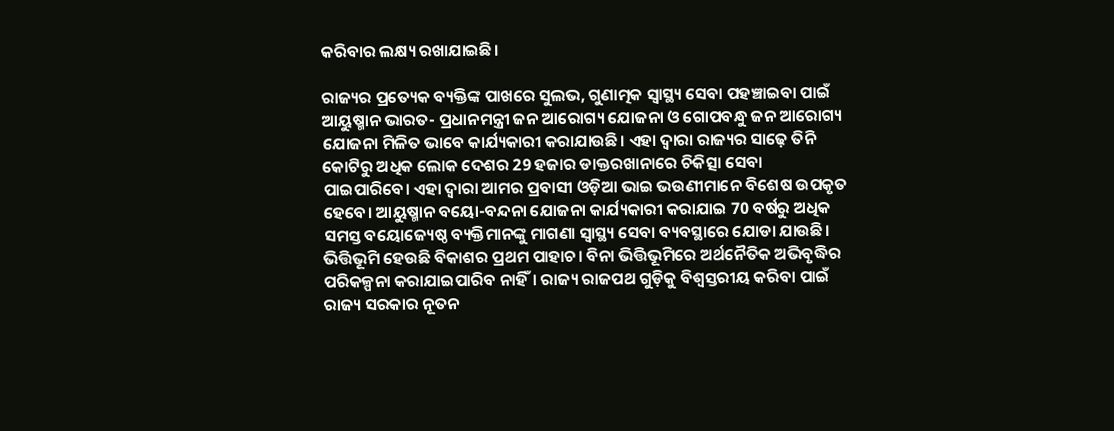କରିବାର ଲକ୍ଷ୍ୟ ରଖାଯାଇଛି।

ରାଜ୍ୟର ପ୍ରତ୍ୟେକ ବ୍ୟକ୍ତିଙ୍କ ପାଖରେ ସୁଲଭ, ଗୁଣାତ୍ମକ ସ୍ୱାସ୍ଥ୍ୟ ସେବା ପହଞ୍ଚାଇବା ପାଇଁ ଆୟୁଷ୍ମାନ ଭାରତ- ପ୍ରଧାନମନ୍ତ୍ରୀ ଜନ ଆରୋଗ୍ୟ ଯୋଜନା ଓ ଗୋପବନ୍ଧୁ ଜନ ଆରୋଗ୍ୟ ଯୋଜନା ମିଳିତ ଭାବେ କାର୍ଯ୍ୟକାରୀ କରାଯାଉଛି। ଏହା ଦ୍ୱାରା ରାଜ୍ୟର ସାଢ଼େ ତିନି କୋଟିରୁ ଅଧିକ ଲୋକ ଦେଶର 29 ହଜାର ଡାକ୍ତରଖାନାରେ ଚିକିତ୍ସା ସେବା ପାଇପାରିବେ। ଏହା ଦ୍ୱାରା ଆମର ପ୍ରବାସୀ ଓଡ଼ିଆ ଭାଇ ଭଉଣୀମାନେ ବିଶେଷ ଉପକୃତ ହେବେ। ଆୟୁଷ୍ମାନ ବୟୋ-ବନ୍ଦନା ଯୋଜନା କାର୍ଯ୍ୟକାରୀ କରାଯାଇ 70 ବର୍ଷରୁ ଅଧିକ ସମସ୍ତ ବୟୋଜ୍ୟେଷ୍ଠ ବ୍ୟକ୍ତିମାନଙ୍କୁ ମାଗଣା ସ୍ୱାସ୍ଥ୍ୟ ସେବା ବ୍ୟବସ୍ଥାରେ ଯୋଡା ଯାଉଛି। ଭିତ୍ତିଭୂମି ହେଉଛି ବିକାଶର ପ୍ରଥମ ପାହାଚ। ବିନା ଭିତ୍ତିଭୂମିରେ ଅର୍ଥନୈତିକ ଅଭିବୃଦ୍ଧିର ପରିକଳ୍ପନା କରାଯାଇପାରିବ ନାହିଁ। ରାଜ୍ୟ ରାଜପଥ ଗୁଡ଼ିକୁ ବିଶ୍ୱସ୍ତରୀୟ କରିବା ପାଇଁ ରାଜ୍ୟ ସରକାର ନୂତନ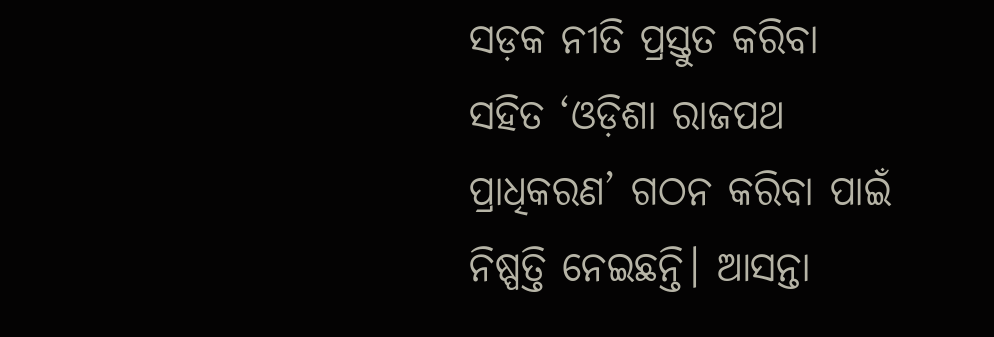ସଡ଼କ ନୀତି ପ୍ରସ୍ତୁତ କରିବା ସହିତ ‘ଓଡ଼ିଶା ରାଜପଥ ପ୍ରାଧିକରଣ’ ଗଠନ କରିବା ପାଇଁ ନିଷ୍ପତ୍ତି ନେଇଛନ୍ତି। ଆସନ୍ତା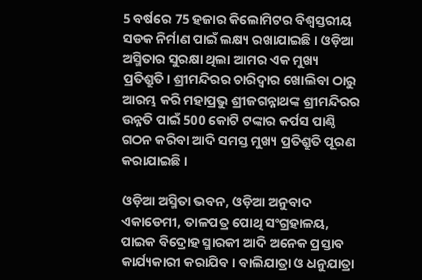5 ବର୍ଷରେ 75 ହଜାର କିଲୋମିଟର ବିଶ୍ୱସ୍ତରୀୟ ସଡକ ନିର୍ମାଣ ପାଇଁ ଲକ୍ଷ୍ୟ ରଖାଯାଇଛି। ଓଡ଼ିଆ ଅସ୍ମିତାର ସୁରକ୍ଷା ଥିଲା ଆମର ଏକ ମୁଖ୍ୟ ପ୍ରତିଶ୍ରୁତି। ଶ୍ରୀମନ୍ଦିରର ଚାରିଦ୍ୱାର ଖୋଲିବା ଠାରୁ ଆରମ୍ଭ କରି ମହାପ୍ରଭୁ ଶ୍ରୀଜଗନ୍ନାଥଙ୍କ ଶ୍ରୀମନ୍ଦିରର ଉନ୍ନତି ପାଇଁ 500 କୋଟି ଟଙ୍କାର କର୍ପସ ପାଣ୍ଠି ଗଠନ କରିବା ଆଦି ସମସ୍ତ ମୁଖ୍ୟ ପ୍ରତିଶ୍ରୁତି ପୂରଣ କରାଯାଇଛି।

ଓଡ଼ିଆ ଅସ୍ମିତା ଭବନ, ଓଡ଼ିଆ ଅନୁବାଦ ଏକାଡେମୀ, ତାଳପତ୍ର ପୋଥି ସଂଗ୍ରହାଳୟ, ପାଇକ ବିଦ୍ରୋହ ସ୍ମାରକୀ ଆଦି ଅନେକ ପ୍ରସ୍ତାବ କାର୍ଯ୍ୟକାରୀ କରାଯିବ। ବାଲିଯାତ୍ରା ଓ ଧନୁଯାତ୍ରା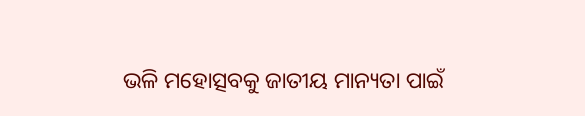ଭଳି ମହୋତ୍ସବକୁ ଜାତୀୟ ମାନ୍ୟତା ପାଇଁ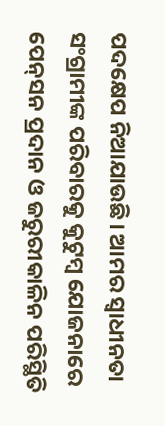ପଦକ୍ଷେପ ନିଆଯାଉଛି। ଆମର ସ୍ୱାଧୀନତା ସଂଗ୍ରାମୀଙ୍କ ପରିବାରକୁ କୁଟୁମ୍ବ ଯୋଜନାରେ ପେନ୍‍ସନ ପ୍ରଦାନ ଓ ଜରୁରୀକାଳିନ ପରିସ୍ଥିତି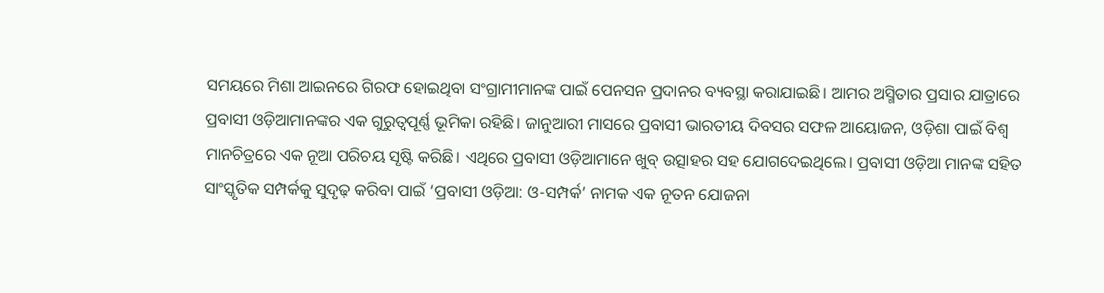ସମୟରେ ମିଶା ଆଇନରେ ଗିରଫ ହୋଇଥିବା ସଂଗ୍ରାମୀମାନଙ୍କ ପାଇଁ ପେନସନ ପ୍ରଦାନର ବ୍ୟବସ୍ଥା କରାଯାଇଛି। ଆମର ଅସ୍ମିତାର ପ୍ରସାର ଯାତ୍ରାରେ ପ୍ରବାସୀ ଓଡ଼ିଆମାନଙ୍କର ଏକ ଗୁରୁତ୍ୱପୂର୍ଣ୍ଣ ଭୂମିକା ରହିଛି। ଜାନୁଆରୀ ମାସରେ ପ୍ରବାସୀ ଭାରତୀୟ ଦିବସର ସଫଳ ଆୟୋଜନ, ଓଡ଼ିଶା ପାଇଁ ବିଶ୍ୱ ମାନଚିତ୍ରରେ ଏକ ନୂଆ ପରିଚୟ ସୃଷ୍ଟି କରିଛି। ଏଥିରେ ପ୍ରବାସୀ ଓଡ଼ିଆମାନେ ଖୁବ୍ ଉତ୍ସାହର ସହ ଯୋଗଦେଇଥିଲେ। ପ୍ରବାସୀ ଓଡ଼ିଆ ମାନଙ୍କ ସହିତ ସାଂସ୍କୃତିକ ସମ୍ପର୍କକୁ ସୁଦୃଢ଼ କରିବା ପାଇଁ ‘ପ୍ରବାସୀ ଓଡ଼ିଆ: ଓ-ସମ୍ପର୍କ’ ନାମକ ଏକ ନୂତନ ଯୋଜନା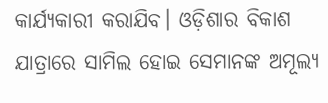କାର୍ଯ୍ୟକାରୀ କରାଯିବ। ଓଡ଼ିଶାର ବିକାଶ ଯାତ୍ରାରେ ସାମିଲ ହୋଇ ସେମାନଙ୍କ ଅମୂଲ୍ୟ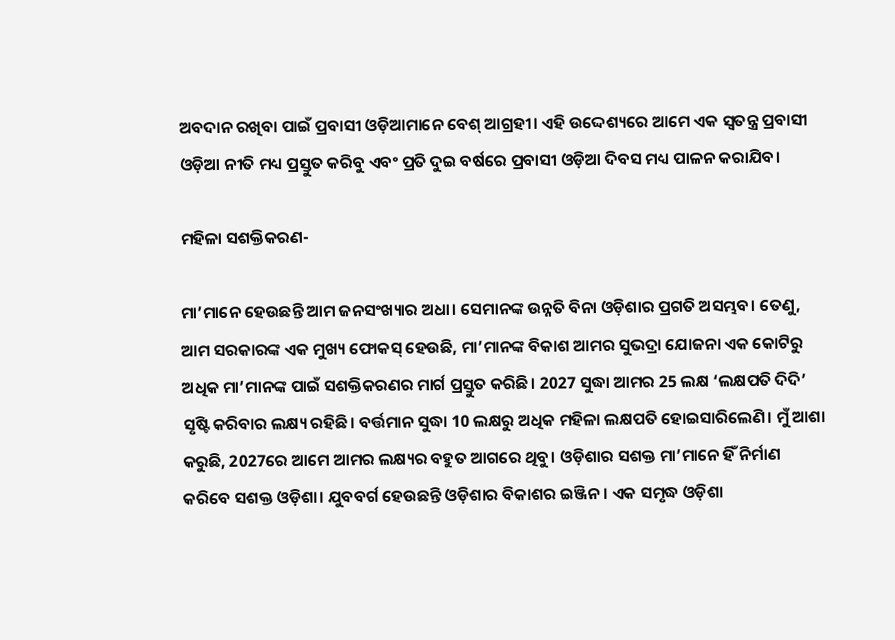ଅବଦାନ ରଖିବା ପାଇଁ ପ୍ରବାସୀ ଓଡ଼ିଆମାନେ ବେଶ୍‍ ଆଗ୍ରହୀ। ଏହି ଉଦ୍ଦେଶ୍ୟରେ ଆମେ ଏକ ସ୍ୱତନ୍ତ୍ର ପ୍ରବାସୀ ଓଡ଼ିଆ ନୀତି ମଧ୍ୟ ପ୍ରସ୍ତୁତ କରିବୁ ଏବଂ ପ୍ରତି ଦୁଇ ବର୍ଷରେ ପ୍ରବାସୀ ଓଡ଼ିଆ ଦିବସ ମଧ୍ୟ ପାଳନ କରାଯିବ।

ମହିଳା ସଶକ୍ତିକରଣ-

ମା’ମାନେ ହେଉଛନ୍ତି ଆମ ଜନସଂଖ୍ୟାର ଅଧା। ସେମାନଙ୍କ ଉନ୍ନତି ବିନା ଓଡ଼ିଶାର ପ୍ରଗତି ଅସମ୍ଭବ। ତେଣୁ, ଆମ ସରକାରଙ୍କ ଏକ ମୁଖ୍ୟ ଫୋକସ୍ ହେଉଛି, ମା’ମାନଙ୍କ ବିକାଶ ଆମର ସୁଭଦ୍ରା ଯୋଜନା ଏକ କୋଟିରୁ ଅଧିକ ମା’ମାନଙ୍କ ପାଇଁ ସଶକ୍ତିକରଣର ମାର୍ଗ ପ୍ରସ୍ତୁତ କରିଛି। 2027 ସୁଦ୍ଧା ଆମର 25 ଲକ୍ଷ ‘ଲକ୍ଷପତି ଦିଦି’ ସୃଷ୍ଟି କରିବାର ଲକ୍ଷ୍ୟ ରହିଛି। ବର୍ତ୍ତମାନ ସୁଦ୍ଧା 10 ଲକ୍ଷରୁ ଅଧିକ ମହିଳା ଲକ୍ଷପତି ହୋଇସାରିଲେଣି। ମୁଁ ଆଶା କରୁଛି, 2027ରେ ଆମେ ଆମର ଲକ୍ଷ୍ୟର ବହୁତ ଆଗରେ ଥିବୁ। ଓଡ଼ିଶାର ସଶକ୍ତ ମା’ମାନେ ହିଁ ନିର୍ମାଣ କରିବେ ସଶକ୍ତ ଓଡ଼ିଶା। ଯୁବବର୍ଗ ହେଉଛନ୍ତି ଓଡ଼ିଶାର ବିକାଶର ଇଞ୍ଜିନ। ଏକ ସମୃଦ୍ଧ ଓଡ଼ିଶା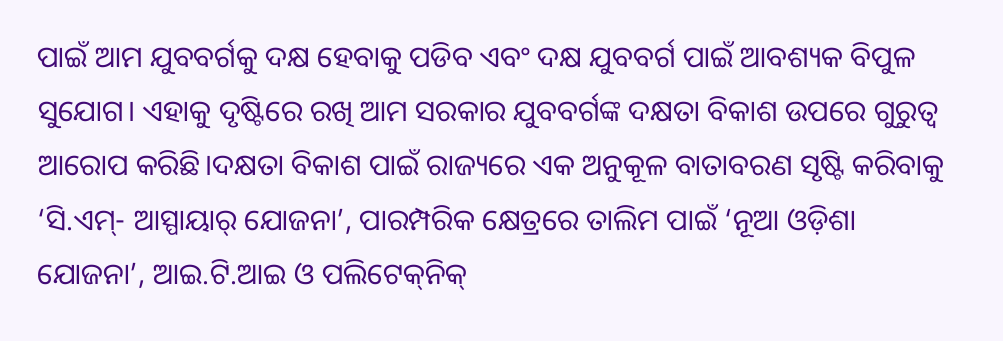ପାଇଁ ଆମ ଯୁବବର୍ଗକୁ ଦକ୍ଷ ହେବାକୁ ପଡିବ ଏବଂ ଦକ୍ଷ ଯୁବବର୍ଗ ପାଇଁ ଆବଶ୍ୟକ ବିପୁଳ ସୁଯୋଗ। ଏହାକୁ ଦୃଷ୍ଟିରେ ରଖି ଆମ ସରକାର ଯୁବବର୍ଗଙ୍କ ଦକ୍ଷତା ବିକାଶ ଉପରେ ଗୁରୁତ୍ୱ ଆରୋପ କରିଛି।ଦକ୍ଷତା ବିକାଶ ପାଇଁ ରାଜ୍ୟରେ ଏକ ଅନୁକୂଳ ବାତାବରଣ ସୃଷ୍ଟି କରିବାକୁ ‘ସି.ଏମ୍- ଆସ୍ପାୟାର୍ ଯୋଜନା’, ପାରମ୍ପରିକ କ୍ଷେତ୍ରରେ ତାଲିମ ପାଇଁ ‘ନୂଆ ଓଡ଼ିଶା ଯୋଜନା’, ଆଇ.ଟି.ଆଇ ଓ ପଲିଟେକ୍‍ନିକ୍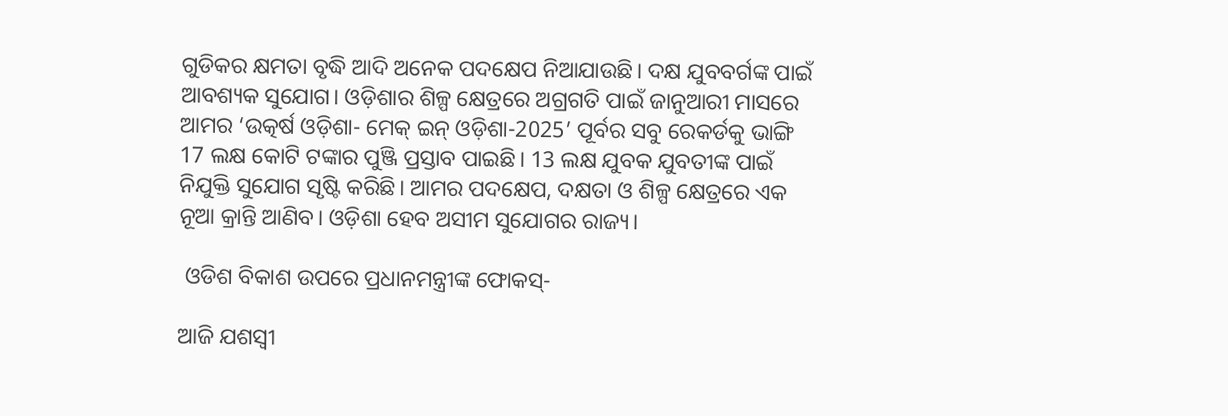ଗୁଡିକର କ୍ଷମତା ବୃଦ୍ଧି ଆଦି ଅନେକ ପଦକ୍ଷେପ ନିଆଯାଉଛି। ଦକ୍ଷ ଯୁବବର୍ଗଙ୍କ ପାଇଁ ଆବଶ୍ୟକ ସୁଯୋଗ। ଓଡ଼ିଶାର ଶିଳ୍ପ କ୍ଷେତ୍ରରେ ଅଗ୍ରଗତି ପାଇଁ ଜାନୁଆରୀ ମାସରେ ଆମର ‘ଉତ୍କର୍ଷ ଓଡ଼ିଶା- ମେକ୍ ଇନ୍ ଓଡ଼ିଶା-2025’ ପୂର୍ବର ସବୁ ରେକର୍ଡକୁ ଭାଙ୍ଗି 17 ଲକ୍ଷ କୋଟି ଟଙ୍କାର ପୁଞ୍ଜି ପ୍ରସ୍ତାବ ପାଇଛି। 13 ଲକ୍ଷ ଯୁବକ ଯୁବତୀଙ୍କ ପାଇଁ ନିଯୁକ୍ତି ସୁଯୋଗ ସୃଷ୍ଟି କରିଛି। ଆମର ପଦକ୍ଷେପ, ଦକ୍ଷତା ଓ ଶିଳ୍ପ କ୍ଷେତ୍ରରେ ଏକ ନୂଆ କ୍ରାନ୍ତି ଆଣିବ। ଓଡ଼ିଶା ହେବ ଅସୀମ ସୁଯୋଗର ରାଜ୍ୟ।

 ଓଡିଶ ବିକାଶ ଉପରେ ପ୍ରଧାନମନ୍ତ୍ରୀଙ୍କ ଫୋକସ୍-

ଆଜି ଯଶସ୍ୱୀ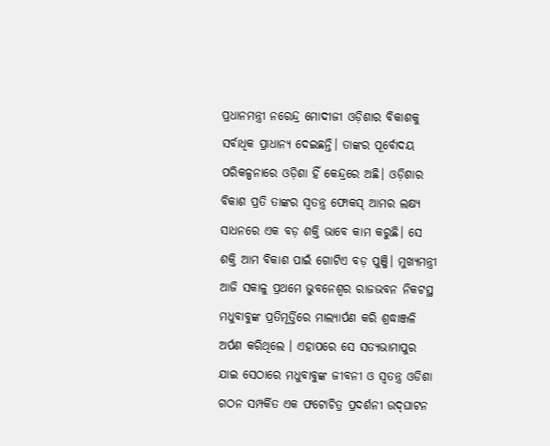ପ୍ରଧାନମନ୍ତ୍ରୀ ନରେନ୍ଦ୍ର ମୋଦୀଜୀ ଓଡ଼ିଶାର ବିକାଶକୁ ସର୍ବାଧିକ ପ୍ରାଧାନ୍ୟ ଦେଇଛନ୍ତି। ତାଙ୍କର ପୂର୍ବୋଦୟ ପରିକଳ୍ପନାରେ ଓଡ଼ିଶା ହିଁ କେନ୍ଦ୍ରରେ ଅଛି। ଓଡ଼ିଶାର ବିକାଶ ପ୍ରତି ତାଙ୍କର ସ୍ୱତନ୍ତ୍ର ଫୋକସ୍ ଆମର ଲକ୍ଷ୍ୟ ସାଧନରେ ଏକ ବଡ଼ ଶକ୍ତି ଭାବେ କାମ କରୁଛି। ସେ ଶକ୍ତି ଆମ ବିକାଶ ପାଇଁ ଗୋଟିଏ ବଡ଼ ପୁଞ୍ଜି। ମୁଖ୍ୟମନ୍ତ୍ରୀ ଆଜି ସକାଳୁ ପ୍ରଥମେ ଭୁବନେଶ୍ୱର ରାଜଭବନ ନିକଟସ୍ଥ ମଧୁବାବୁଙ୍କ ପ୍ରତିମୂର୍ତ୍ତିରେ ମାଲ୍ୟାର୍ପଣ କରି ଶ୍ରଦ୍ଧାଞ୍ଜଳି ଅର୍ପଣ କରିଥିଲେ । ଏହାପରେ ସେ ସତ୍ୟଭାମାପୁର ଯାଇ ସେଠାରେ ମଧୁବାବୁଙ୍କ ଜୀବନୀ ଓ ସ୍ୱତନ୍ତ୍ର ଓଡିଶା ଗଠନ ସମ୍ପର୍କିତ ଏକ ଫଟୋଚିତ୍ର ପ୍ରଦର୍ଶନୀ ଉଦ୍‍ଘାଟନ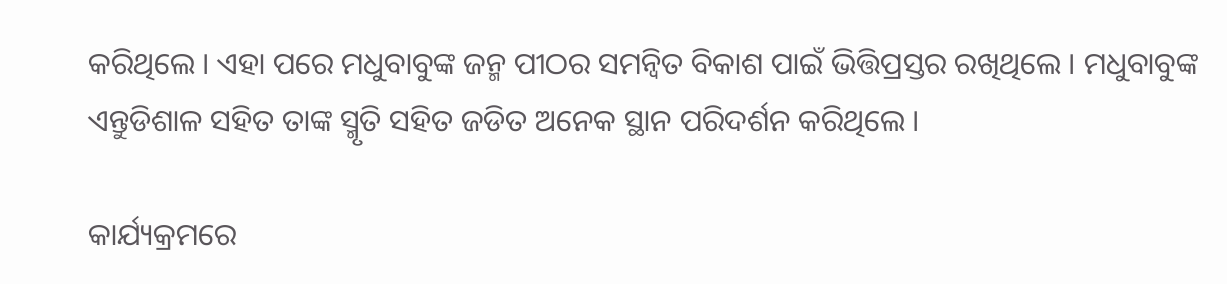କରିଥିଲେ । ଏହା ପରେ ମଧୁବାବୁଙ୍କ ଜନ୍ମ ପୀଠର ସମନ୍ୱିତ ବିକାଶ ପାଇଁ ଭିତ୍ତିପ୍ରସ୍ତର ରଖିଥିଲେ । ମଧୁବାବୁଙ୍କ ଏନ୍ତୁଡିଶାଳ ସହିତ ତାଙ୍କ ସ୍ମୃତି ସହିତ ଜଡିତ ଅନେକ ସ୍ଥାନ ପରିଦର୍ଶନ କରିଥିଲେ ।

କାର୍ଯ୍ୟକ୍ରମରେ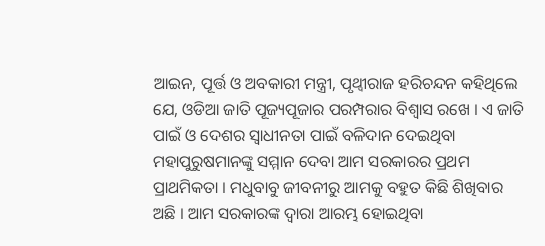ଆଇନ, ପୂର୍ତ୍ତ ଓ ଅବକାରୀ ମନ୍ତ୍ରୀ, ପୃଥ୍ୱୀରାଜ ହରିଚନ୍ଦନ କହିଥିଲେ ଯେ, ଓଡିଆ ଜାତି ପୂଜ୍ୟପୂଜାର ପରମ୍ପରାର ବିଶ୍ୱାସ ରଖେ । ଏ ଜାତି ପାଇଁ ଓ ଦେଶର ସ୍ୱାଧୀନତା ପାଇଁ ବଳିଦାନ ଦେଇଥିବା ମହାପୁରୁଷମାନଙ୍କୁ ସମ୍ମାନ ଦେବା ଆମ ସରକାରର ପ୍ରଥମ ପ୍ରାଥମିକତା । ମଧୁବାବୁ ଜୀବନୀରୁ ଆମକୁ ବହୁତ କିଛି ଶିଖିବାର ଅଛି । ଆମ ସରକାରଙ୍କ ଦ୍ୱାରା ଆରମ୍ଭ ହୋଇଥିବା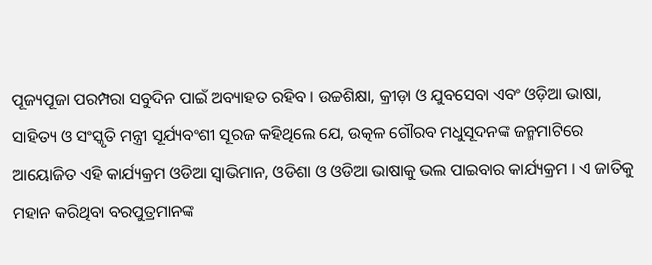ପୂଜ୍ୟପୂଜା ପରମ୍ପରା ସବୁଦିନ ପାଇଁ ଅବ୍ୟାହତ ରହିବ । ଉଚ୍ଚଶିକ୍ଷା, କ୍ରୀଡ଼ା ଓ ଯୁବସେବା ଏବଂ ଓଡ଼ିଆ ଭାଷା, ସାହିତ୍ୟ ଓ ସଂସ୍କୃତି ମନ୍ତ୍ରୀ ସୂର୍ଯ୍ୟବଂଶୀ ସୂରଜ କହିଥିଲେ ଯେ, ଉତ୍କଳ ଗୌରବ ମଧୁସୂଦନଙ୍କ ଜନ୍ମମାଟିରେ ଆୟୋଜିତ ଏହି କାର୍ଯ୍ୟକ୍ରମ ଓଡିଆ ସ୍ୱାଭିମାନ, ଓଡିଶା ଓ ଓଡିଆ ଭାଷାକୁ ଭଲ ପାଇବାର କାର୍ଯ୍ୟକ୍ରମ । ଏ ଜାତିକୁ ମହାନ କରିଥିବା ବରପୁତ୍ରମାନଙ୍କ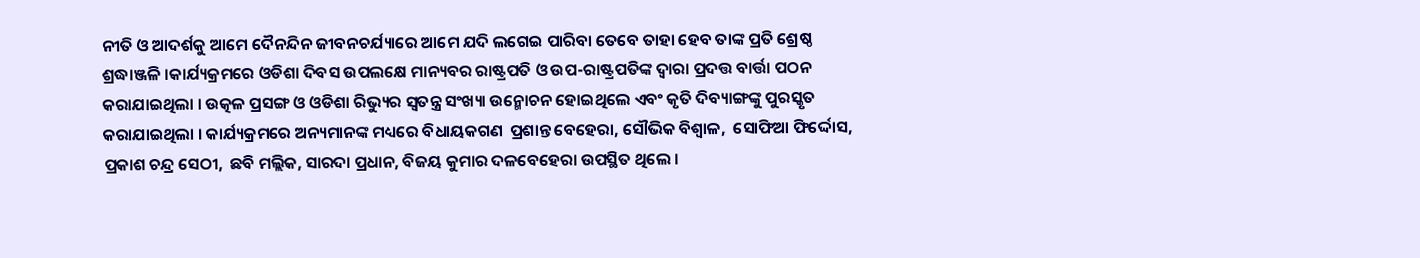ନୀତି ଓ ଆଦର୍ଶକୁ ଆମେ ଦୈନନ୍ଦିନ ଜୀବନଚର୍ଯ୍ୟାରେ ଆମେ ଯଦି ଲଗେଇ ପାରିବା ତେବେ ତାହା ହେବ ତାଙ୍କ ପ୍ରତି ଶ୍ରେଷ୍ଠ ଶ୍ରଦ୍ଧାଞ୍ଜଳି ।କାର୍ଯ୍ୟକ୍ରମରେ ଓଡିଶା ଦିବସ ଉପଲକ୍ଷେ ମାନ୍ୟବର ରାଷ୍ଟ୍ରପତି ଓ ଉପ-ରାଷ୍ଟ୍ରପତିଙ୍କ ଦ୍ୱାରା ପ୍ରଦତ୍ତ ବାର୍ତ୍ତା ପଠନ କରାଯାଇଥିଲା । ଉତ୍କଳ ପ୍ରସଙ୍ଗ ଓ ଓଡିଶା ରିଭ୍ୟୁର ସ୍ୱତନ୍ତ୍ର ସଂଖ୍ୟା ଉନ୍ମୋଚନ ହୋଇଥିଲେ ଏବଂ କୃତି ଦିବ୍ୟାଙ୍ଗଙ୍କୁ ପୁରସ୍କୃତ କରାଯାଇଥିଲା । କାର୍ଯ୍ୟକ୍ରମରେ ଅନ୍ୟମାନଙ୍କ ମଧ୍ୟରେ ବିଧାୟକଗଣ  ପ୍ରଶାନ୍ତ ବେହେରା, ସୌଭିକ ବିଶ୍ୱାଳ,  ସୋଫିଆ ଫିର୍ଦ୍ଦୋସ, ପ୍ରକାଶ ଚନ୍ଦ୍ର ସେଠୀ,  ଛବି ମଲ୍ଲିକ, ସାରଦା ପ୍ରଧାନ, ବିଜୟ କୁମାର ଦଳବେହେରା ଉପସ୍ଥିତ ଥିଲେ ।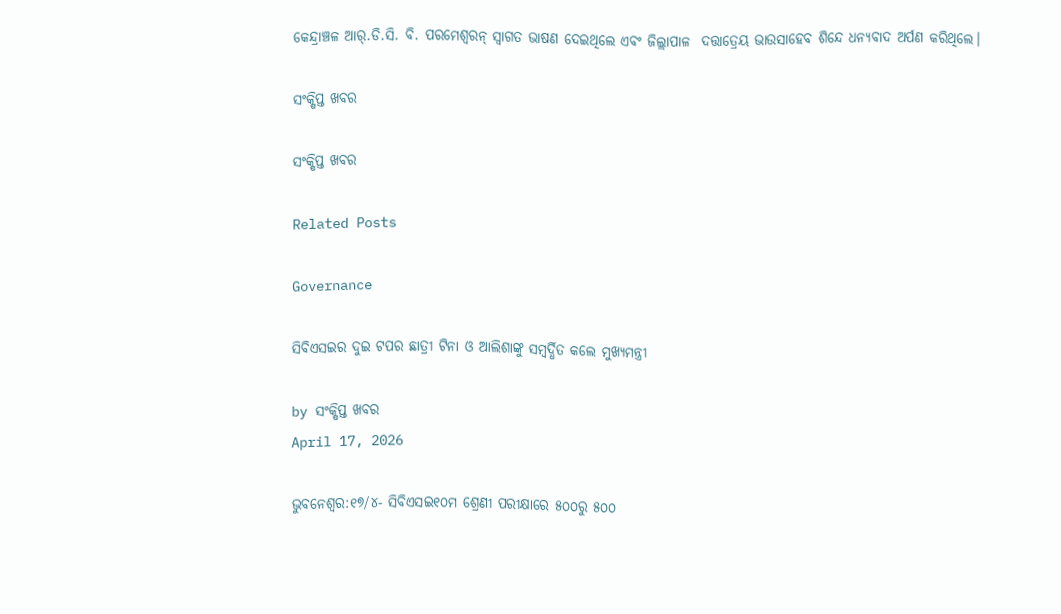କେନ୍ଦ୍ରାଞ୍ଚଳ ଆର୍.ଡି.ସି. ବି. ପରମେଶ୍ୱରନ୍ ସ୍ୱାଗତ ଭାଷଣ ଦେଇଥିଲେ ଏବଂ ଜିଲ୍ଲାପାଳ  ଦତ୍ତାତ୍ରେୟ ଭାଉସାହେବ ଶିନ୍ଦେ ଧନ୍ୟବାଦ ଅର୍ପଣ କରିଥିଲେ।

ସଂକ୍ଷିପ୍ତ ଖବର

ସଂକ୍ଷିପ୍ତ ଖବର

Related Posts

Governance

ସିବିଏସଇର ଦୁଇ ଟପର ଛାତ୍ରୀ ଟିନା ଓ ଆଲିଶାଙ୍କୁ ସମ୍ବର୍ଦ୍ଧିତ କଲେ ମୁଖ୍ୟମନ୍ତ୍ରୀ

by ସଂକ୍ଷିପ୍ତ ଖବର
April 17, 2026

ଭୁବନେଶ୍ୱର:୧୭/୪- ସିବିଏସଇ୧୦ମ ଶ୍ରେଣୀ ପରୀକ୍ଷାରେ ୫୦୦ରୁ ୫୦୦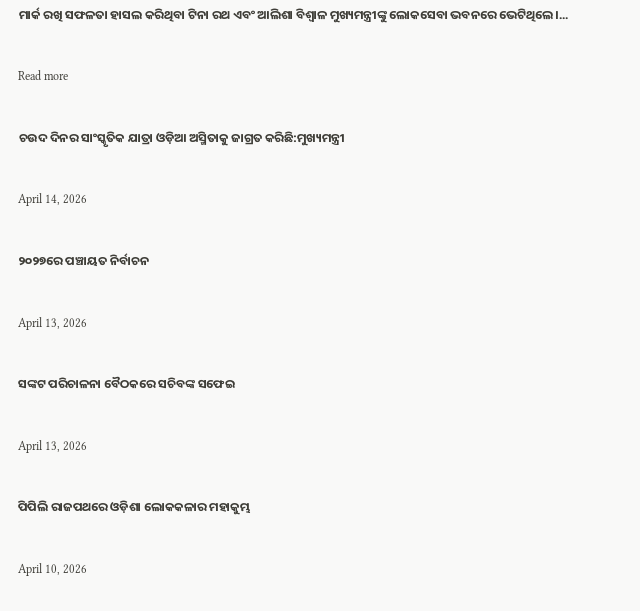ମାର୍କ ରଖି ସଫଳତା ହାସଲ କରିଥିବା ଟିନା ରଥ ଏବଂ ଆଲିଶା ବିଶ୍ୱାଳ ମୁଖ୍ୟମନ୍ତ୍ରୀଙ୍କୁ ଲୋକସେବା ଭବନରେ ଭେଟିଥିଲେ।...

Read more

ଚଉଦ ଦିନର ସାଂସ୍କୃତିକ ଯାତ୍ରା ଓଡ଼ିଆ ଅସ୍ମିତାକୁ ଜାଗ୍ରତ କରିଛି:ମୁଖ୍ୟମନ୍ତ୍ରୀ

April 14, 2026

୨୦୨୭ରେ ପଞ୍ଚାୟତ ନିର୍ବାଚନ

April 13, 2026

ସଙ୍କଟ ପରିଚାଳନା ବୈଠକରେ ସଚିବଙ୍କ ସଫେଇ

April 13, 2026

ପିପିଲି ରାଜପଥରେ ଓଡ଼ିଶା ଲୋକକଳାର ମହାକୁମ୍ଭ

April 10, 2026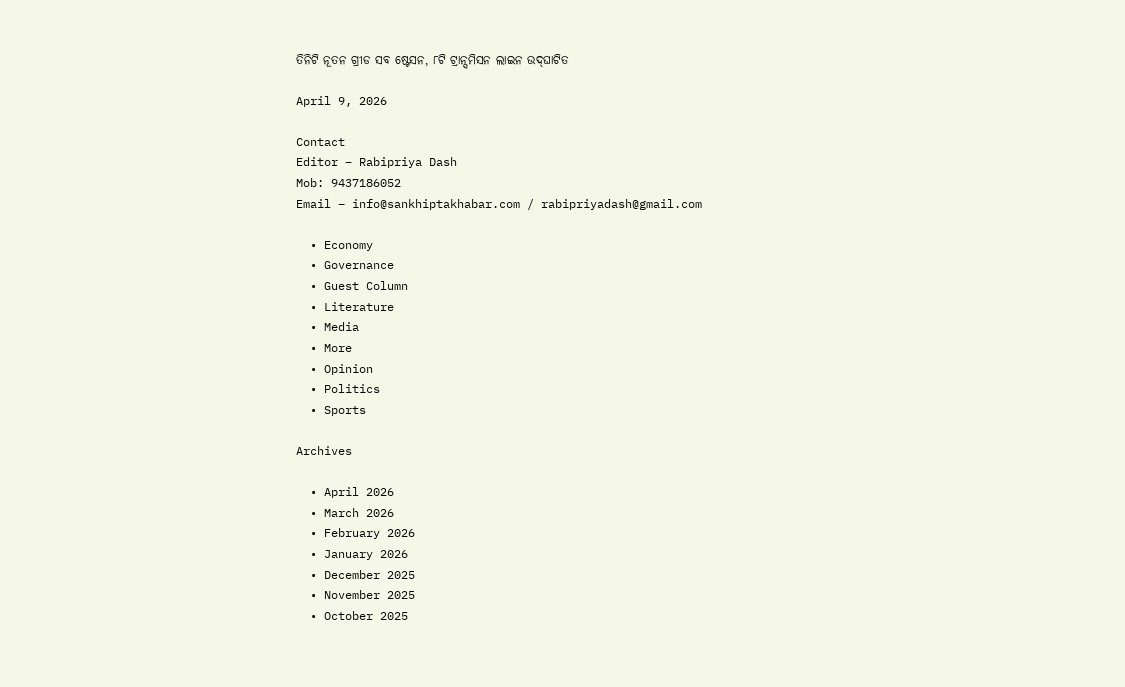ତିନିଟି ନୂତନ ଗ୍ରୀଡ ସବ ଷ୍ଟେସନ, ୮ଟି ଟ୍ରାନ୍ସମିସନ ଲାଇନ ଉଦ୍‌ଘାଟିତ

April 9, 2026

Contact
Editor – Rabipriya Dash
Mob: 9437186052
Email – info@sankhiptakhabar.com / rabipriyadash@gmail.com

  • Economy
  • Governance
  • Guest Column
  • Literature
  • Media
  • More
  • Opinion
  • Politics
  • Sports

Archives

  • April 2026
  • March 2026
  • February 2026
  • January 2026
  • December 2025
  • November 2025
  • October 2025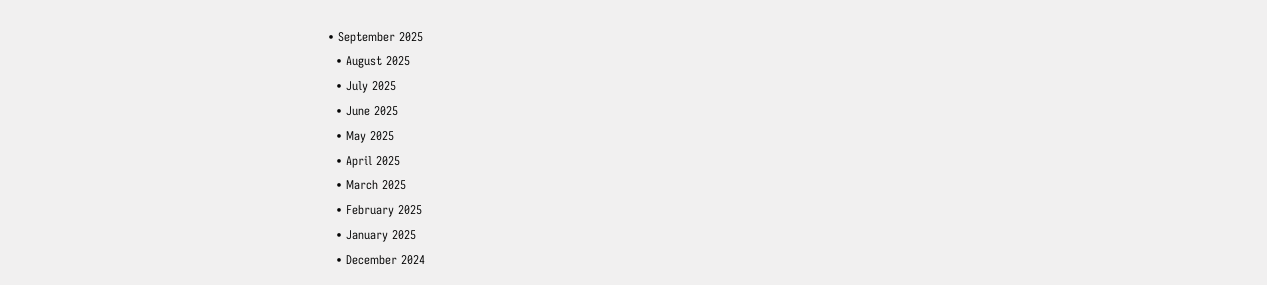• September 2025
  • August 2025
  • July 2025
  • June 2025
  • May 2025
  • April 2025
  • March 2025
  • February 2025
  • January 2025
  • December 2024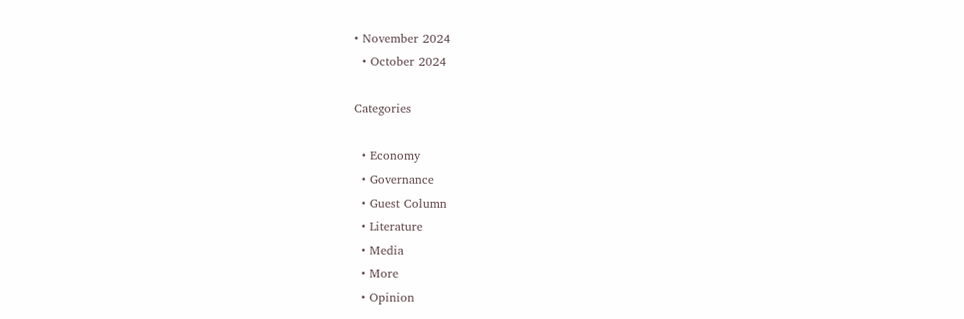• November 2024
  • October 2024

Categories

  • Economy
  • Governance
  • Guest Column
  • Literature
  • Media
  • More
  • Opinion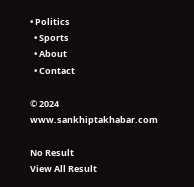• Politics
  • Sports
  • About
  • Contact

© 2024 www.sankhiptakhabar.com

No Result
View All Result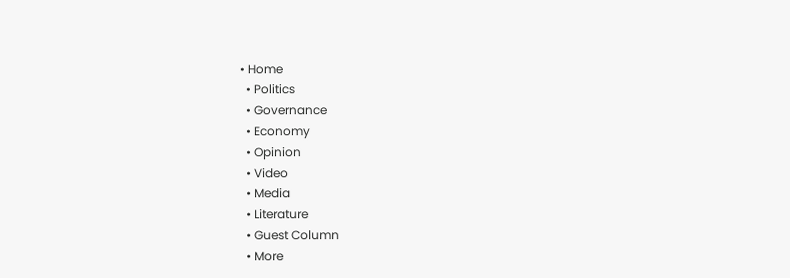• Home
  • Politics
  • Governance
  • Economy
  • Opinion
  • Video
  • Media
  • Literature
  • Guest Column
  • More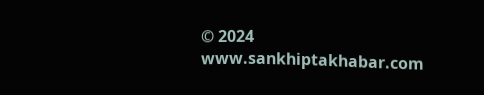© 2024 www.sankhiptakhabar.com